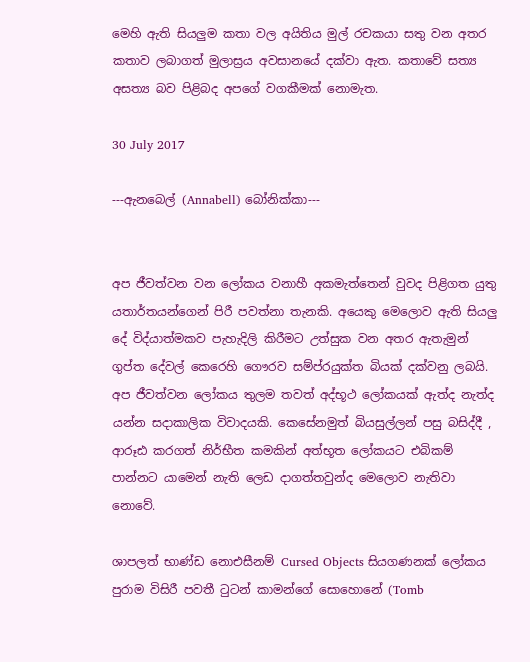මෙහි ඇති සියලුම කතා වල අයිතිය මුල් රචකයා සතු වන අතර කතාව ලබාගත් මුලාස්‍රය අවසානයේ දක්වා ඇත. කතාවේ සත්‍ය අසත්‍ය බව පිළිබද අපගේ වගකීමක් නොමැත.

30 July 2017

---ඇනබෙල් (Annabell) බෝනික්කා---


අප ජීවත්වන වන ලෝකය වනාහී අකමැත්තෙන් වුවද පිළිගත යුතු යතාර්තයන්ගෙන් පිරී පවත්නා තැනකි. අයෙකු මෙලොව ඇති සියලු දේ විද්යාත්මකව පැහැදිලි කිරීමට උත්සුක වන අතර ඇතැමුන් ගුප්ත දේවල් කෙරෙහි ගෞරව සම්ප්රයුක්ත බියක් දක්වනු ලබයි. අප ජීවත්වන ලෝකය තුලම තවත් අද්භූථ ලෝකයක් ඇත්ද නැත්ද යන්න සදාකාලික විවාදයකි. කෙසේනමුත් බියසුල්ලන් පසු බසිද්දී , ආරූඪ කරගත් නිර්භීත කමකින් අත්භූත ලෝකයට එබිකම් පාන්නට යාමෙන් නැති ලෙඩ දාගත්තවුන්ද මෙලොව නැතිවා නොවේ.

ශාපලත් භාණ්ඩ නොඑසීනම් Cursed Objects සියගණනක් ලෝකය පුරාම විසිරී පවතී ටුටන් කාමන්ගේ සොහොනේ (Tomb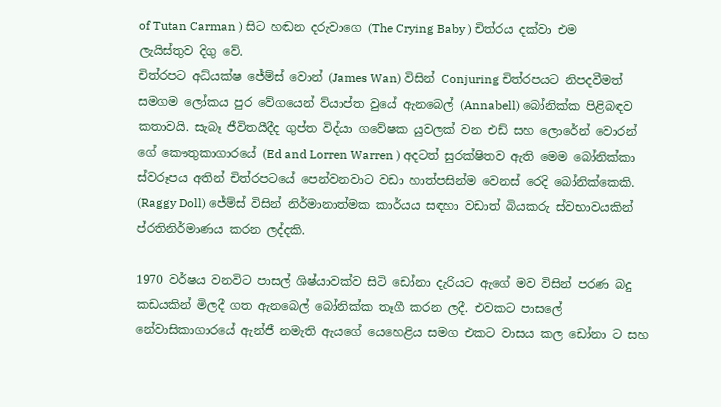of Tutan Carman ) සිට හඬන දරුවාගෙ (The Crying Baby ) චිත්රය දක්වා එම ලැයිස්තුව දිගු වේ.
චිත්රපට අධ්යක්ෂ ජේම්ස් වොන් (James Wan) විසින් Conjuring චිත්රපයට නිපදවීමත් සමගම ලෝකය පුර වේගයෙන් ව්යාප්ත වුයේ ඇනබෙල් (Annabell) බෝනික්ක පිළිබඳව කතාවයි. සැබෑ ජීවිතයීදීද ගුප්ත විද්යා ගවේෂක යුවලක් වන එඩ් සහ ලොරේන් වොරන් ගේ කෞතුකාගාරයේ (Ed and Lorren Warren ) අදටත් සුරක්ෂිතව ඇති මෙම බෝනික්කා ස්වරූපය අතින් චිත්රපටයේ පෙන්වනවාට වඩා හාත්පසින්ම වෙනස් රෙදි බෝනික්කෙකි. (Raggy Doll) ජේම්ස් විසින් නිර්මානාත්මක කාර්යය සඳහා වඩාත් බියකරු ස්වභාවයකින් ප්රතිනිර්මාණය කරන ලද්දකි.

1970 වර්ෂය වනවිට පාසල් ශිෂ්යාවක්ව සිටි ඩෝනා දැරියට ඇගේ මව විසින් පරණ බදු කඩයකින් මිලදී ගත ඇනබෙල් බෝනික්ක තෑගී කරන ලදී. එවකට පාසලේ නේවාසිකාගාරයේ ඇන්ජී නමැති ඇයගේ යෙහෙළිය සමග එකට වාසය කල ඩෝනා ට සහ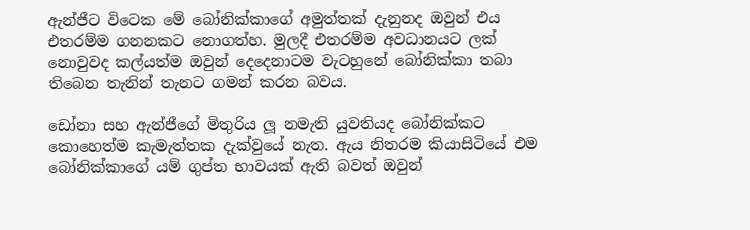ඇන්ජීට විටෙක මේ බෝනික්කාගේ අමුත්තක් දැනුනද ඔවුන් එය එතරම්ම ගනනකට නොගත්හ. මුලදී එතරම්ම අවධානයට ලක් නොවුවද කල්යත්ම ඔවුන් දෙදෙනාටම වැටහුනේ බෝනික්කා තබා තිබෙන තැනින් තැනට ගමන් කරන බවය.

ඩෝනා සහ ඇන්ජීගේ මිතුරිය ලූ නමැති යුවතියද බෝනික්කට කොහෙත්ම කැමැත්තක දැක්වුයේ නැත. ඇය නිතරම කියාසිටියේ එම බෝනික්කාගේ යම් ගුප්ත භාවයක් ඇති බවත් ඔවුන්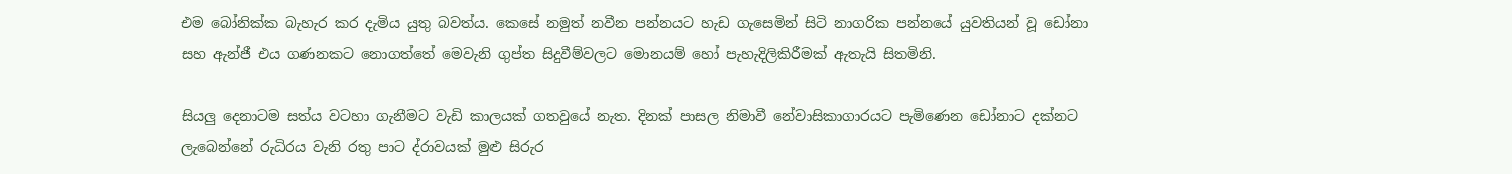එම බෝනික්ක බැහැර කර දැමිය යුතු බවත්ය. කෙසේ නමුත් නවීන පන්නයට හැඩ ගැසෙමින් සිටි නාගරික පන්නයේ යුවතියන් වූ ඩෝනා සහ ඇන්ජී එය ගණනකට නොගත්තේ මෙවැනි ගුප්ත සිදුවීම්වලට මොනයම් හෝ පැහැදිලිකිරීමක් ඇතැයි සිතමිනි.

සියලු දෙනාටම සත්ය වටහා ගැනීමට වැඩි කාලයක් ගතවුයේ නැත. දිනක් පාසල නිමාවී නේවාසිකාගාරයට පැමිණෙන ඩෝනාට දක්නට ලැබෙන්නේ රුධිරය වැනි රතු පාට ද්රාවයක් මුළු සිරුර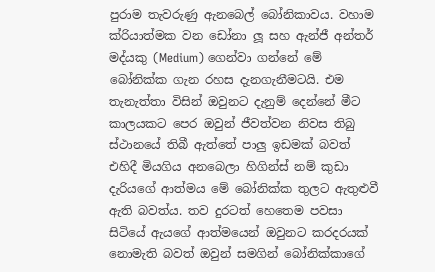පුරාම තැවරුණු ඇනබෙල් බෝනිකාවය. වහාම ක්රියාත්මක වන ඩෝනා ලූ සහ ඇන්ජී අන්තර් මද්යකු (Medium) ගෙන්වා ගන්නේ මේ බෝනික්ක ගැන රහස දැනගැනීමටයි. එම තැනැත්තා විසින් ඔවුනට දැනුම් දෙන්නේ මීට කාලයකට පෙර ඔවුන් ජීවත්වන නිවස තිබු ස්ථානයේ තිබී ඇත්තේ පාලු ඉඩමක් බවත් එහිදී මියගිය අනබෙලා හිගින්ස් නම් කුඩා දැරියගේ ආත්මය මේ බෝනික්ක තුලට ඇතුළුවී ඇති බවත්ය. තව දුරටත් හෙතෙම පවසා සිටියේ ඇයගේ ආත්මයෙන් ඔවුනට කරදරයක් නොමැති බවත් ඔවුන් සමගින් බෝනික්කාගේ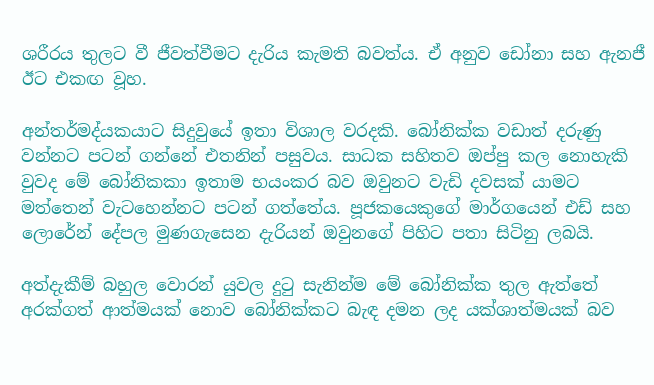ශරීරය තුලට වී ජීවත්වීමට දැරිය කැමති බවත්ය. ඒ අනුව ඩෝනා සහ ඇනජී ඊට එකඟ වූහ.

අන්තර්මද්යකයාට සිදුවුයේ ඉතා විශාල වරදකි. බෝනික්ක වඩාත් දරුණු වන්නට පටන් ගන්නේ එතනින් පසුවය. සාධක සහිතව ඔප්පු කල නොහැකි වුවද මේ බෝනිකකා ඉතාම භයංකර බව ඔවුනට වැඩි දවසක් යාමට මත්තෙන් වැටහෙන්නට පටන් ගත්තේය. පූජකයෙකුගේ මාර්ගයෙන් එඩ් සහ ලොරේන් දේපල මුණගැසෙන දැරියන් ඔවුනගේ පිහිට පතා සිටිනු ලබයි.

අත්දැකීම් බහුල වොරන් යුවල දුටු සැනින්ම මේ බෝනික්ක තුල ඇත්තේ අරක්ගත් ආත්මයක් නොව බෝනික්කට බැඳ දමන ලද යක්ශාත්මයක් බව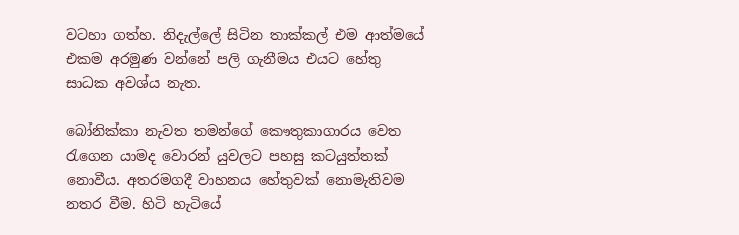වටහා ගත්හ. නිදැල්ලේ සිටින තාක්කල් එම ආත්මයේ එකම අරමුණ වන්නේ පලි ගැනීමය එයට හේතු සාධක අවශ්ය නැත.

බෝනික්කා නැවත තමන්ගේ කෞතුකාගාරය වෙත රැගෙන යාමද වොරන් යුවලට පහසු කටයුත්තක් නොවීය. අතරමගදී වාහනය හේතුවක් නොමැතිවම නතර වීම. හිටි හැටියේ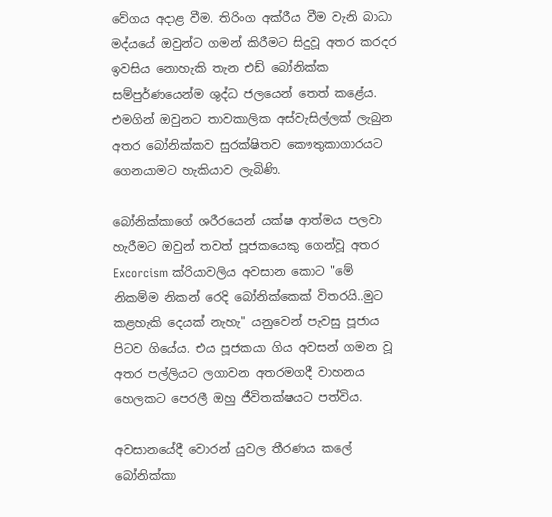වේගය අදාළ වීම. තිරිංග අක්රීය වීම වැනි බාධා මද්යයේ ඔවුන්ට ගමන් කිරීමට සිදුවූ අතර කරදර ඉවසිය නොහැකි තැන එඩ් බෝනික්ක සම්පුර්ණයෙන්ම ශුද්ධ ජලයෙන් තෙත් කළේය. එමගින් ඔවුනට තාවකාලික අස්වැසිල්ලක් ලැබුන අතර බෝනික්කව සුරක්ෂිතව කෞතුකාගාරයට ගෙනයාමට හැකියාව ලැබිණි.

බෝනික්කාගේ ශරීරයෙන් යක්ෂ ආත්මය පලවා හැරීමට ඔවුන් තවත් පූජකයෙකු ගෙන්වූ අතර Excorcism ක්රියාවලිය අවසාන කොට "මේ නිකම්ම නිකන් රෙදි බෝනික්කෙක් විතරයි..මුට කළහැකි දෙයක් නැහැ" යනුවෙන් පැවසු පූජාය පිටව ගියේය. එය පූජකයා ගිය අවසන් ගමන වූ අතර පල්ලියට ලගාවන අතරමගදී වාහනය හෙලකට පෙරලී ඔහු ජීවිතක්ෂයට පත්විය.

අවසානයේදී වොරන් යුවල තීරණය කලේ බෝනික්කා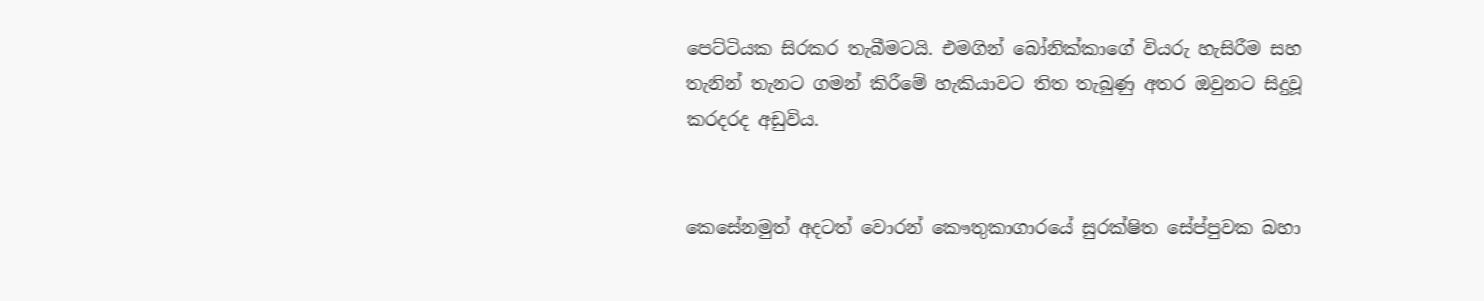පෙට්ටියක සිරකර තැබීමටයි. එමගින් බෝනික්කාගේ වියරු හැසිරීම සහ තැනින් තැනට ගමන් කිරීමේ හැකියාවට තිත තැබුණු අතර ඔවුනට සිදුවූ කරදරද අඩුවිය.


කෙසේනමුත් අදටත් වොරන් කෞතුකාගාරයේ සුරක්ෂිත සේප්පුවක බහා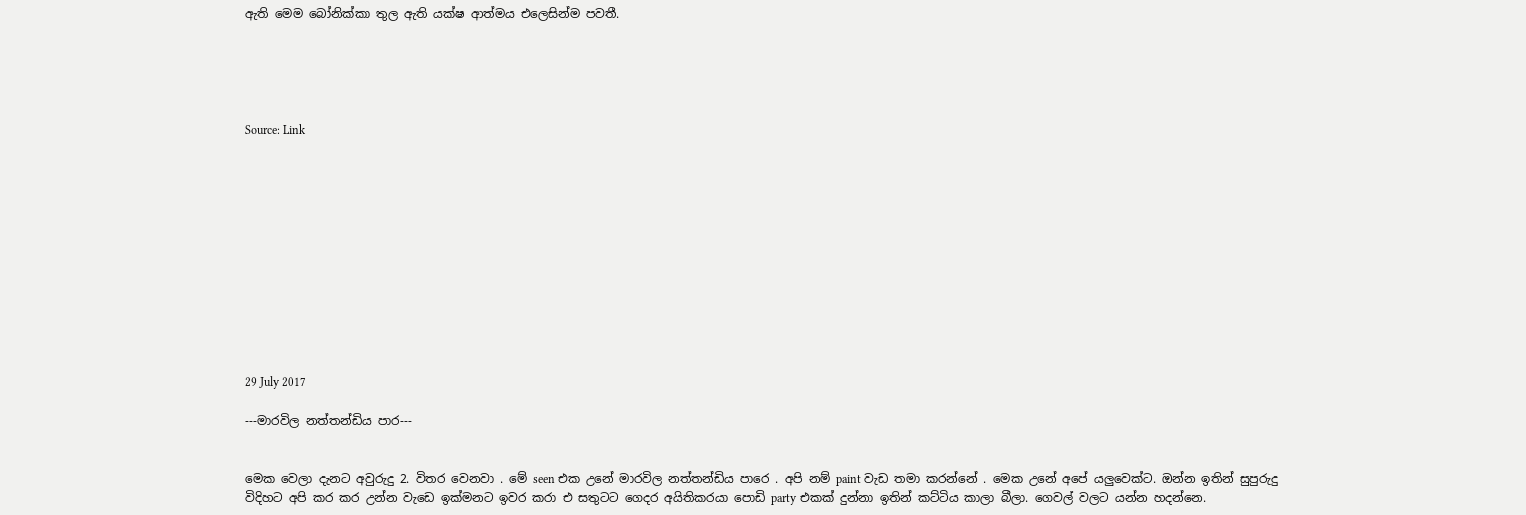ඇති මෙම බෝනික්කා තුල ඇති යක්ෂ ආත්මය එලෙසින්ම පවතී.





Source: Link












29 July 2017

---මාරවිල නත්තන්ඩිය පාර---


මෙක වෙලා දැනට අවුරුදු 2. විතර වෙනවා . මේ seen එක උනේ මාරවිල නත්තන්ඩිය පාරෙ . අපි නම් paint වැඩ තමා කරන්නේ . මෙක උනේ අපේ යලුවෙක්ට. ඔන්න ඉතින් සුපුරුදු විදිහට අපි කර කර උන්න වැඩෙ ඉක්මනට ඉවර කරා එ සතුටට ගෙදර අයිතිකරයා පොඩි party එකක් දුන්නා ඉතින් කට්ටිය කාලා බීලා. ගෙවල් වලට යන්න හදන්නෙ.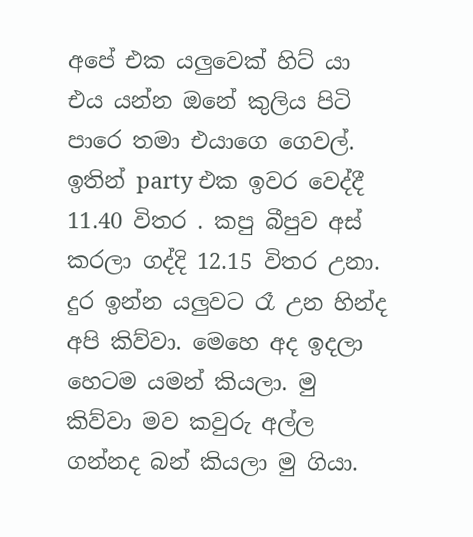අපේ එක යලුවෙක් හිට්‍ යා එය යන්න ඔනේ කුලිය පිටි පාරෙ තමා එයාගෙ ගෙවල්. ඉතින් party එක ඉවර වෙද්දී 11.40 විතර . කපු බීපුව අස් කරලා ගද්දි 12.15 විතර උනා. දුර ඉන්න යලුවට රෑ උන හින්ද අපි කිව්වා. මෙහෙ අද ඉදලා හෙටම යමන් කියලා. මු කිව්වා මව කවුරු අල්ල ගන්නද බන් කියලා මු ගියා.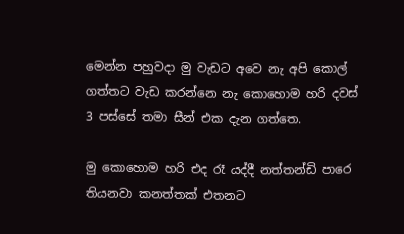මෙන්න පහුවදා මු වැඩට අවෙ නැ අපි කොල් ගත්තට වැඩ කරන්නෙ නැ කොහොම හරි දවස් 3 පස්සේ තමා සීන් එක දැන ගත්තෙ.

මු කොහොම හරි එද රෑ යද්දී නත්තන්ඩි පාරෙ තියනවා කනත්තක් එතනට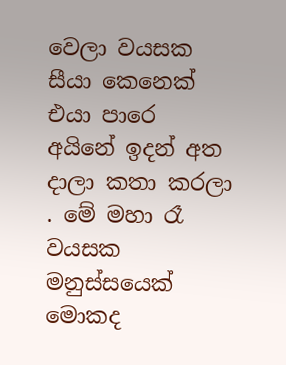වෙලා වයසක සීයා කෙනෙක් එයා පාරෙ අයිනේ ඉදන් අත දාලා කතා කරලා . මේ මහා රෑ වයසක මනුස්සයෙක් මොකද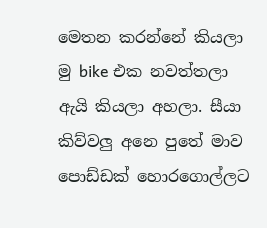මෙතන කරන්නේ කියලා මු bike එක නවත්තලා ඇයි කියලා අහලා. සීයා කිව්වලු අනෙ පුතේ මාව පොඩ්ඩක් හොරගොල්ලට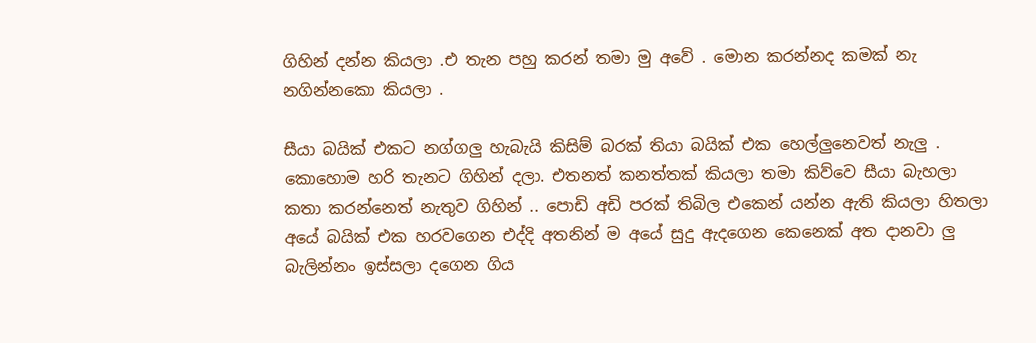ගිහින් දන්න කියලා .එ තැන පහු කරන් තමා මු අවේ . මොන කරන්නද කමක් නැ නගින්නකො කියලා .

සීයා බයික් එකට නග්ගලු හැබැයි කිසිම් බරක් තියා බයික් එක හෙල්ලුනෙවත් නැලු . කොහොම හරි තැනට ගිහින් දලා. එතනත් කනත්තක් කියලා තමා කිව්වෙ සීයා බැහලා කතා කරන්නෙත් නැතුව ගිහින් .. පොඩි අඩි පරක් තිබිල එකෙන් යන්න ඇති කියලා හිතලා අයේ බයික් එක හරවගෙන එද්දි අතනින් ම අයේ සුදු ඇදගෙන කෙනෙක් අත දානවා ලු බැලින්නං ඉස්සලා දගෙන ගිය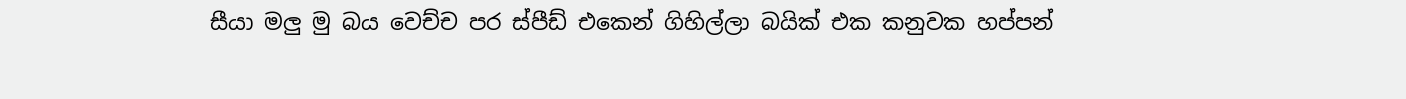සීයා මලු මු බය වෙච්ච පර ස්පීඩ් එකෙන් ගිහිල්ලා බයික් එක කනුවක හප්පන්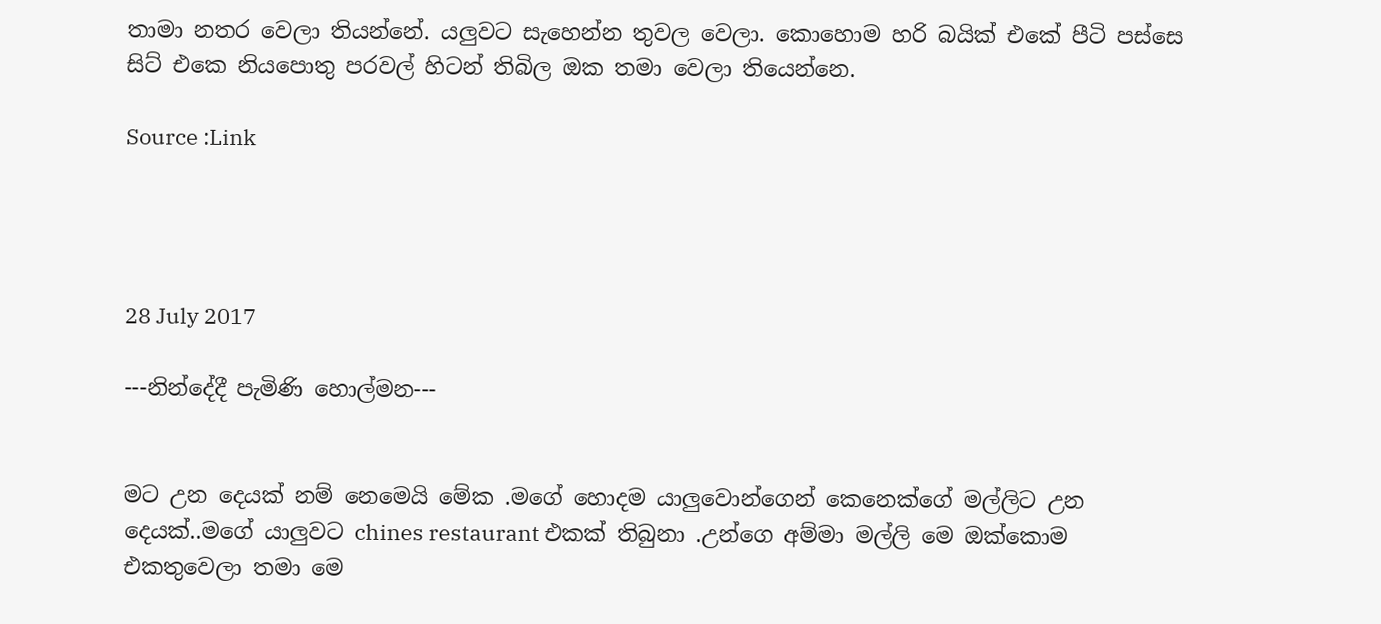තාමා නතර වෙලා තියන්නේ. යලුවට සැහෙන්න තුවල වෙලා. කොහොම හරි බයික් එකේ පීටි පස්සෙ සිට් එකෙ නියපොතු පරවල් හිටන් තිබිල ඔක තමා වෙලා තියෙන්නෙ.

Source :Link




28 July 2017

---නින්දේදී පැමිණි හොල්මන---


මට උන දෙයක් නම් නෙමෙයි මේක .මගේ හොදම යාලුවොන්ගෙන් කෙනෙක්ගේ මල්ලිට උන දෙයක්..මගේ යාලුවට chines restaurant එකක් තිබුනා .උන්ගෙ අම්මා මල්ලි මෙ ඔක්කොම එකතුවෙලා තමා මෙ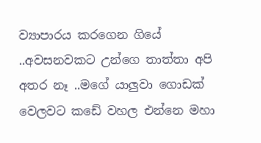ව්‍යාපාරය කරගෙන ගියේ ..අවසනවකට උන්ගෙ තාත්තා අපි අතර නෑ ..මගේ යාලුවා ගොඩක් වෙලවට කඩේ වහල එන්නෙ මහා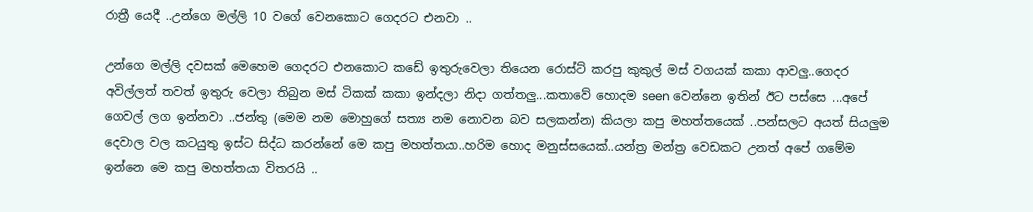රාත්‍රී යෙදී ..උන්ගෙ මල්ලි 10 වගේ වෙනකොට ගෙදරට එනවා ..

උන්ගෙ මල්ලි දවසක් මෙහෙම ගෙදරට එනකොට කඩේ ඉතුරුවෙලා තියෙන රොස්ට් කරපු කුකුල් මස් වගයක් කකා ආවලු..ගෙදර අවිල්ලත් තවත් ඉතුරු වෙලා තිබුන මස් ටිකක් කකා ඉන්දලා නිදා ගත්තලු...කතාවේ හොදම seen වෙන්නෙ ඉතින් ඊට පස්සෙ ...අපේ ගෙවල් ලග ඉන්නවා ..ජන්තු (මෙම නම මොහුගේ සත්‍ය නම නොවන බව සලකන්න) කියලා කපු මහත්‍තයෙක් ..පන්සලට අයත් සියලුම දෙවාල වල කටයුතු ඉස්ට සිද්ධ කරන්නේ මෙ කපු මහත්‍තයා..හරිම හොද මනුස්සයෙක්..යන්ත්‍ර මන්ත්‍ර වෙඩකට උනත් අපේ ගමේම ඉන්නෙ මෙ කපු මහත්‍තයා විතරයි ..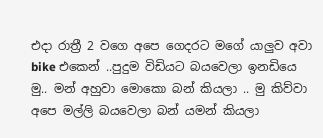එදා රාත්‍රී 2 වගෙ අපෙ ගෙදරට මගේ යාලුව අවා bike එකෙන් ..පුදුම විඩියට බයවෙලා ඉනඩියෙ මු.. මන් අහුවා මොකො බන් කියලා .. මු කිව්වා අපෙ මල්ලි බයවෙලා බන් යමන් කියලා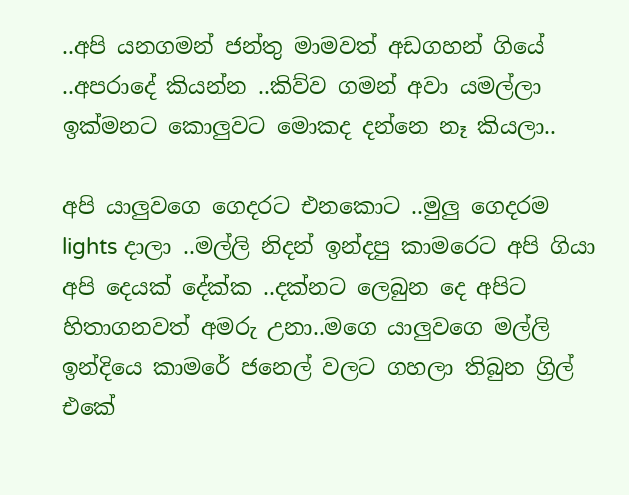..අපි යනගමන් ජන්තු මාමවත් අඩගහන් ගියේ ..අපරාදේ කියන්න ..කිව්ව ගමන් අවා යමල්ලා ඉක්මනට කොලුවට මොකද දන්නෙ නෑ කියලා..

අපි යාලුවගෙ ගෙදරට එනකොට ..මුලු ගෙදරම lights දාලා ..මල්ලි නිදන් ඉන්දපු කාමරෙට අපි ගියා අපි දෙයක් දේක්ක ..දක්නට ලෙබුන දෙ අපිට හිතාගනවත් අමරු උනා..මගෙ යාලුවගෙ මල්ලි ඉන්දියෙ කාමරේ ජනෙල් වලට ගහලා තිබුන ග්‍රිල් එකේ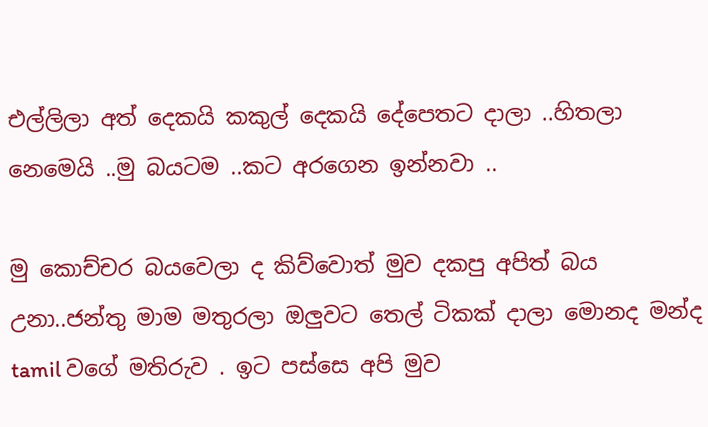එල්ලිලා අත් දෙකයි කකුල් දෙකයි දේපෙතට දාලා ..හිතලා නෙමෙයි ..මු බයටම ..කට අරගෙන ඉන්නවා ..

මු කොච්චර බයවෙලා ද කිව්වොත් මුව දකපු අපිත් බය උනා..ජන්තු මාම මතුරලා ඔලුවට තෙල් ටිකක් දාලා මොනද මන්ද tamil වගේ මතිරුව . ඉට පස්සෙ අපි මුව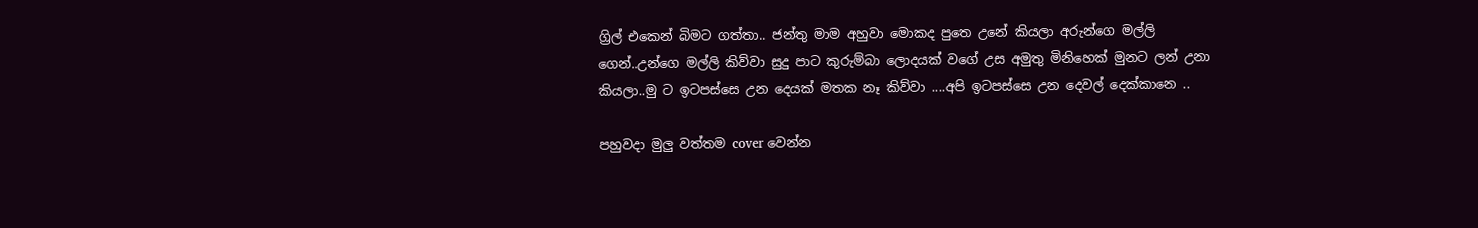ග්‍රිල් එකෙන් බිමට ගත්තා.. ජන්තු මාම අහුවා මොකද පුතෙ උනේ කියලා අරුන්ගෙ මල්ලි ගෙන්..උන්ගෙ මල්ලි කිව්වා සුදු පාට කුරුම්බා ලොදයක් වගේ උස අමුතු මිනිහෙක් මුනට ලන් උනා කියලා..මු ට ඉටපස්සෙ උන දෙයක් මතක නෑ කිව්වා ....අපි ඉටපස්සෙ උන දෙවල් දෙක්කානෙ ..

පහුවදා මුලු වත්තම cover වෙන්න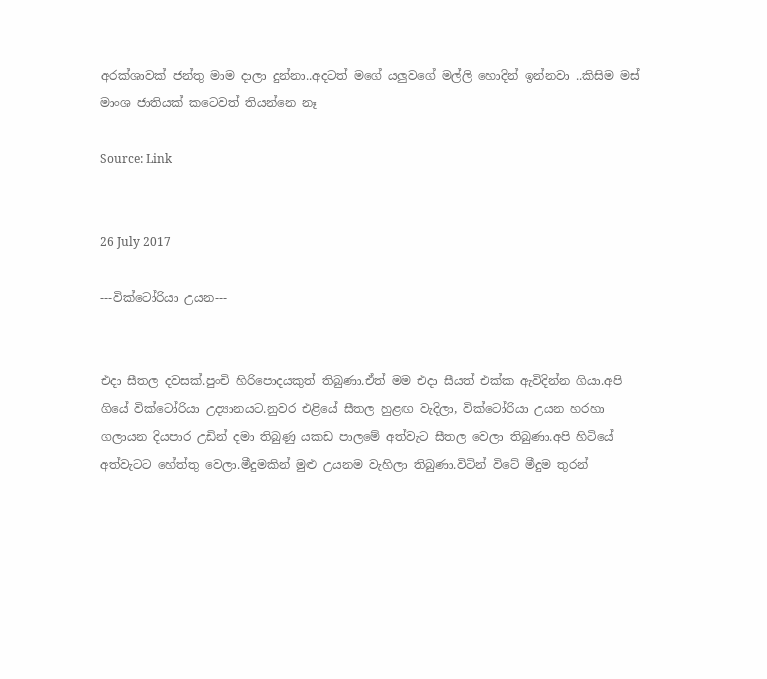අරක්ශාවක් ජන්තු මාම දාලා දුන්නා..අදටත් මගේ යලුවගේ මල්ලි හොදින් ඉන්නවා ..කිසිම මස් මාංශ ජාතියක් කටෙවත් තියන්නෙ නෑ

Source: Link


26 July 2017

---වික්ටෝරියා උයන---


එදා සීතල දවසක්.පුංචි හිරිපොදයකුත් තිබුණා.ඒත් මම එදා සීයත් එක්ක ඇවිදින්න ගියා.අපි ගියේ වික්ටෝරියා උද්‍යානයට.නුවර එළියේ සීතල හුළඟ වැදිලා, වික්ටෝරියා උයන හරහා ගලායන දියපාර උඩින් දමා තිබුණු යකඩ පාලමේ අත්වැට සීතල වෙලා තිබුණා.අපි හිටියේ අත්වැටට හේත්තු වෙලා.මීදුමකින් මුළු උයනම වැහිලා තිබුණා.විටින් විටේ මීදුම තුරන්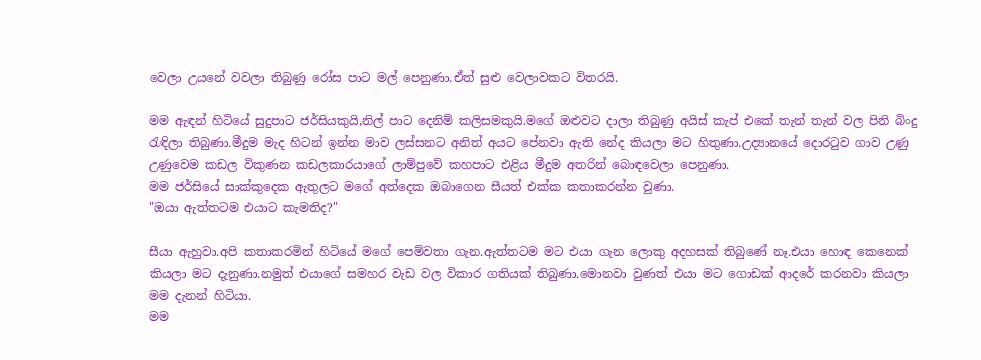වෙලා උයනේ වවලා තිබුණු රෝස පාට මල් පෙනුණා.ඒත් සුළු වෙලාවකට විතරයි.

මම ඇඳන් හිටියේ සුදුපාට ජර්සියකුයි,නිල් පාට දෙනිම් කලිසමකුයි.මගේ ඔළුවට දාලා තිබුණු අයිස් කැප් එකේ තැන් තැන් වල පිනි බිංදු රැඳිලා තිබුණා.මීදුම මැද හිටන් ඉන්න මාව ලස්සනට අනිත් අයට පේනවා ඇති නේද කියලා මට හිතුණා.උද්‍යානයේ දොරටුව ගාව උණු උණුවෙම කඩල විකුණන කඩලකාරයාගේ ලාම්පුවේ කහපාට එළිය මීදුම අතරින් බොඳවෙලා පෙනුණා.
මම ජර්සියේ සාක්කුදෙක ඇතුලට මගේ අත්දෙක ඔබාගෙන සීයත් එක්ක කතාකරන්න වුණා.
"ඔයා ඇත්තටම එයාට කැමතිද?"

සීයා ඇහුවා.අපි කතාකරමින් හිටියේ මගේ පෙම්වතා ගැන.ඇත්තටම මට එයා ගැන ලොකු අදහසක් තිබුණේ නෑ.එයා හොඳ කෙනෙක් කියලා මට දැනුණා.නමුත් එයාගේ සමහර වැඩ වල විකාර ගතියක් තිබුණා.මොනවා වුණත් එයා මට ගොඩක් ආදරේ කරනවා කියලා මම දැනන් හිටියා.
මම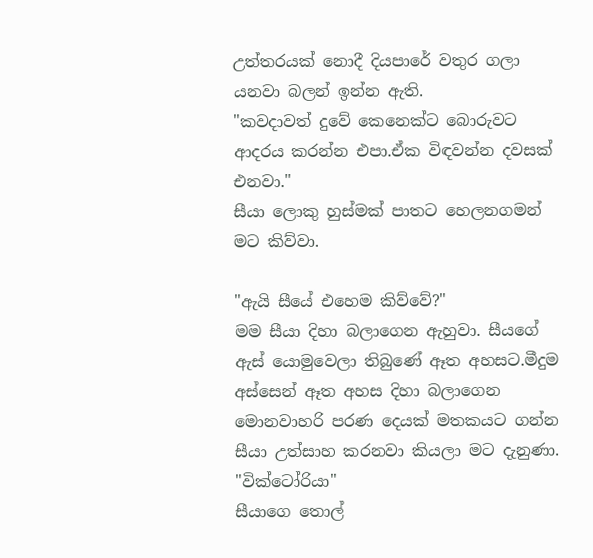උත්තරයක් නොදී දියපාරේ වතුර ගලා යනවා බලන් ඉන්න ඇති.
"කවදාවත් දුවේ කෙනෙක්ට බොරුවට ආදරය කරන්න එපා.ඒක විඳවන්න දවසක් එනවා."
සීයා ලොකු හුස්මක් පාතට හෙලනගමන් මට කිව්වා.

"ඇයි සීයේ එහෙම කිව්වේ?"
මම සීයා දිහා බලාගෙන ඇහුවා. සීයගේ ඇස් යොමුවෙලා තිබුණේ ඈත අහසට.මීදුම අස්සෙන් ඈත අහස දිහා බලාගෙන මොනවාහරි පරණ දෙයක් මතකයට ගන්න සීයා උත්සාහ කරනවා කියලා මට දැනුණා.
"වික්ටෝරියා"
සීයාගෙ තොල්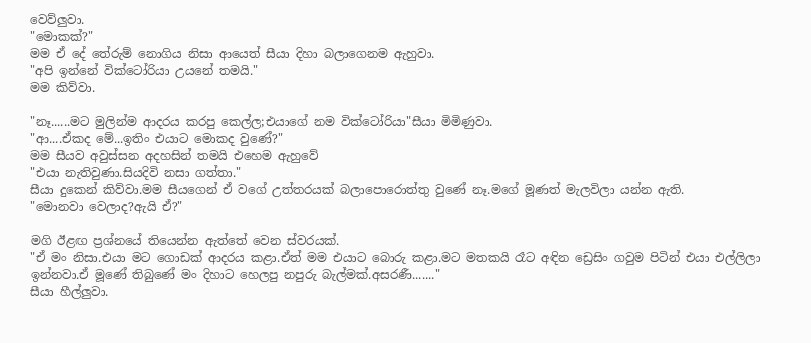වෙව්ලුවා.
"මොකක්?"
මම ඒ දේ තේරුම් නොගිය නිසා ආයෙත් සීයා දිහා බලාගෙනම ඇහුවා.
"අපි ඉන්නේ වික්ටෝරියා උයනේ තමයි."
මම කිව්වා.

"නෑ......මට මුලින්ම ආදරය කරපු කෙල්ල;එයාගේ නම වික්ටෝරියා"සීයා මිමිණුවා.
"ආ....ඒකද මේ...ඉතිං එයාට මොකද වුණේ?"
මම සීයව අවුස්සන අදහසින් තමයි එහෙම ඇහුවේ
"එයා නැතිවුණා.සියදිවි නසා ගත්තා."
සීයා දුකෙන් කිව්වා.මම සීයගෙන් ඒ වගේ උත්තරයක් බලාපොරොත්තු වුණේ නෑ.මගේ මූණත් මැලවිලා යන්න ඇති.
"මොනවා වෙලාද?ඇයි ඒ?"

මගි ඊළඟ ප්‍රශ්නයේ තියෙන්න ඇත්තේ වෙන ස්වරයක්.
"ඒ මං නිසා.එයා මට ගොඩක් ආදරය කළා.ඒත් මම එයාට බොරු කළා.මට මතකයි රෑට අඳින ඩ්‍රෙසිං ගවුම පිටින් එයා එල්ලිලා ඉන්නවා.ඒ මූණේ තිබුණේ මං දිහාට හෙලපු නපුරු බැල්මක්.අසරණී......."
සීයා හීල්ලුවා.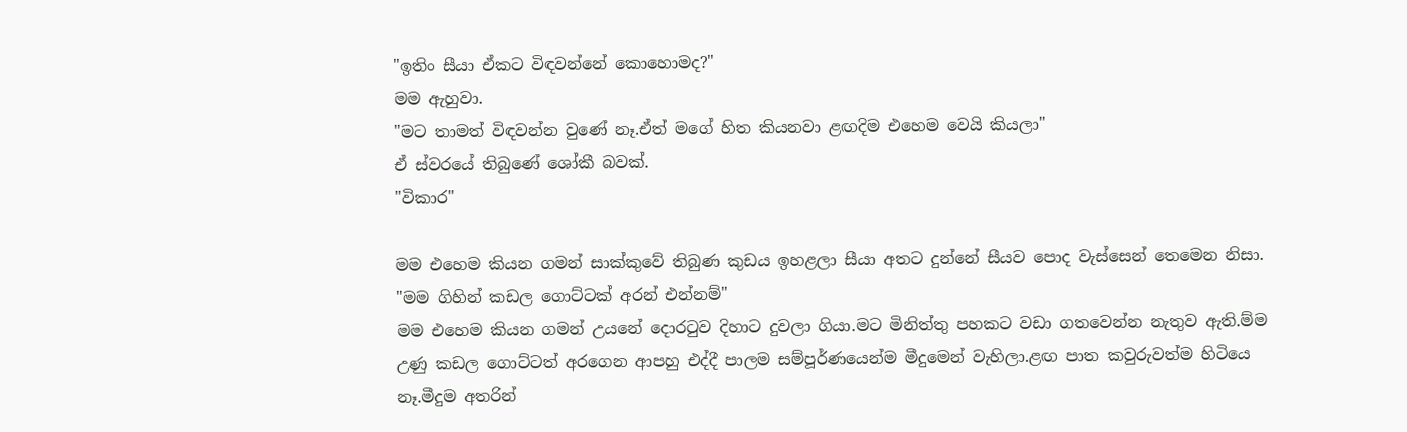"ඉතිං සීයා ඒකට විඳවන්නේ කොහොමද?"
මම ඇහුවා.
"මට තාමත් විඳවන්න වුණේ නෑ.ඒත් මගේ හිත කියනවා ළඟදිම එහෙම වෙයි කියලා"
ඒ ස්වරයේ තිබුණේ ශෝකී බවක්.
"විකාර"

මම එහෙම කියන ගමන් සාක්කුවේ තිබුණ කුඩය ඉහළලා සීයා අතට දුන්නේ සීයව පොද වැස්සෙන් තෙමෙන නිසා.
"මම ගිහින් කඩල ගොට්ටක් අරන් එන්නම්"
මම එහෙම කියන ගමන් උයනේ දොරටුව දිහාට දුවලා ගියා.මට මිනිත්තු පහකට වඩා ගතවෙන්න නැතුව ඇති.ම්ම උණු කඩල ගොට්ටත් අරගෙන ආපහු එද්දී පාලම සම්පූර්ණයෙන්ම මීදුමෙන් වැහිලා.ළඟ පාත කවුරුවත්ම හිටියෙ නෑ.මීදුම අතරින්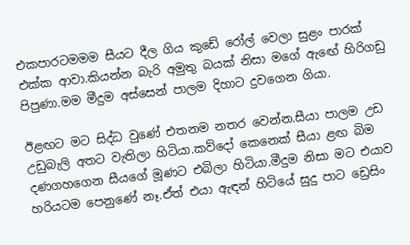එකපාරටමමම සීයට දීල ගිය කුඩේ රෝල් වෙලා සුළං පාරක් එක්ක ආවා.කියන්න බැරි අමුතු බයක් නිසා මගේ ඇඟේ හිරිගඩු පිපුණා.මම මීදුම අස්සෙන් පාලම දිහාට දුවගෙන ගියා.

ඊළඟට මට සිද්ධ වුණේ එතනම නතර වෙන්න.සීයා පාලම උඩ උඩුබැලි අතට වැතිලා හිටියා.කව්දෝ කෙනෙක් සීයා ළඟ බිම දණගහගෙන සීයගේ මූණට එබිලා හිටියා.මීදුම නිසා මට එයාව හරියටම පෙනුණේ නෑ.ඒත් එයා ඇඳන් හිටියේ සුදු පාට ඩ්‍රෙසිං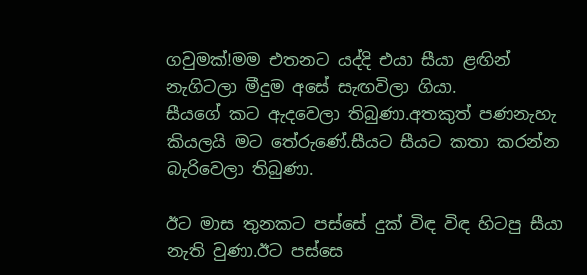ගවුමක්!මම එතනට යද්දි එයා සීයා ළඟින් නැගිටලා මීදුම අසේ සැඟවිලා ගියා.
සීයගේ කට ඇදවෙලා තිබුණා.අතකුත් පණනැහැ කියලයි මට තේරුණේ.සීයට සීයට කතා කරන්න බැරිවෙලා තිබුණා.

ඊට මාස තුනකට පස්සේ දුක් විඳ විඳ හිටපු සීයා නැති වුණා.ඊට පස්සෙ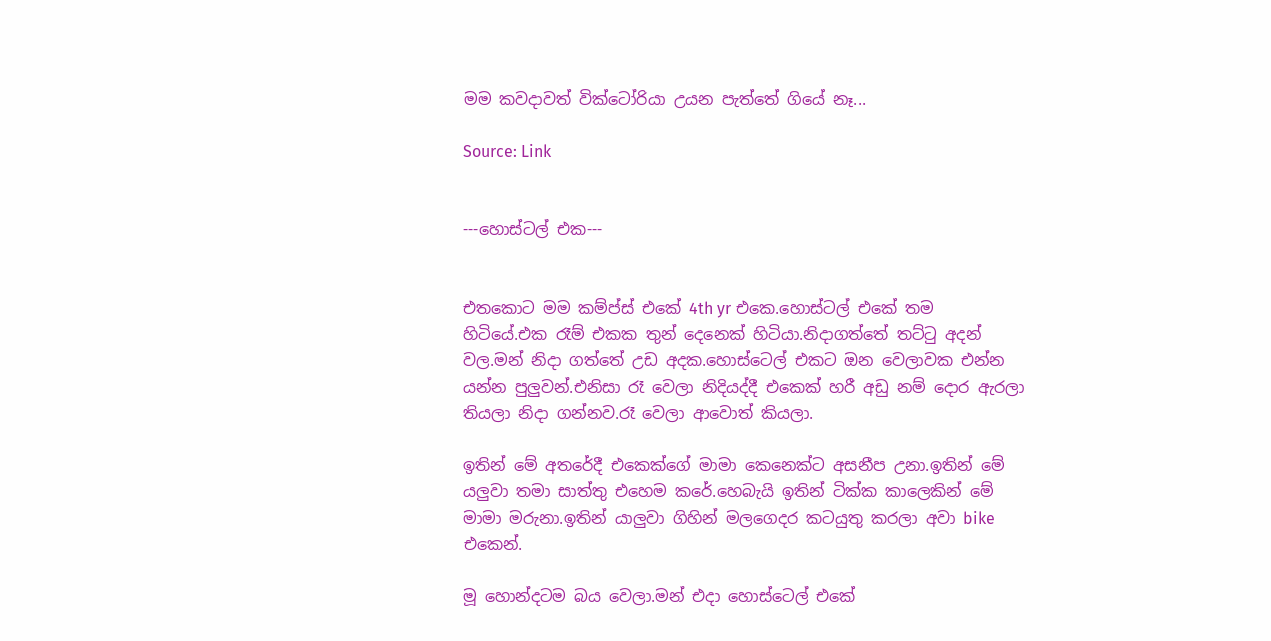මම කවදාවත් වික්ටෝරියා උයන පැත්තේ ගියේ නෑ...

Source: Link


---හොස්ටල් එක---


එතකොට මම කම්ප්ස් එකේ 4th yr එකෙ.හොස්ටල් එකේ තම හිටියේ.එක රෑම් එකක තුන් දෙනෙක් හිටියා.නිදාගත්තේ තට්ටු අදන් වල.මන් නිදා ගත්තේ උඩ අදක.හොස්ටෙල් එකට ඔන වෙලාවක එන්න යන්න පුලුවන්.එනිසා රෑ වෙලා නිදියද්දී එකෙක් හරී අඩු නම් දොර ඇරලා තියලා නිදා ගන්නව.රෑ වෙලා ආවොත් කියලා.

ඉතින් මේ අතරේදී එකෙක්ගේ මාමා කෙනෙක්ට අසනීප උනා.ඉතින් මේ යලුවා තමා සාත්තු එහෙම කරේ.හෙබැයි ඉතින් ටික්ක කාලෙකින් මේ මාමා මරුනා.ඉතින් යාලුවා ගිහින් මලගෙදර කටයුතු කරලා අවා bike එකෙන්.

මූ හොන්දටම බය වෙලා.මන් එදා හොස්ටෙල් එකේ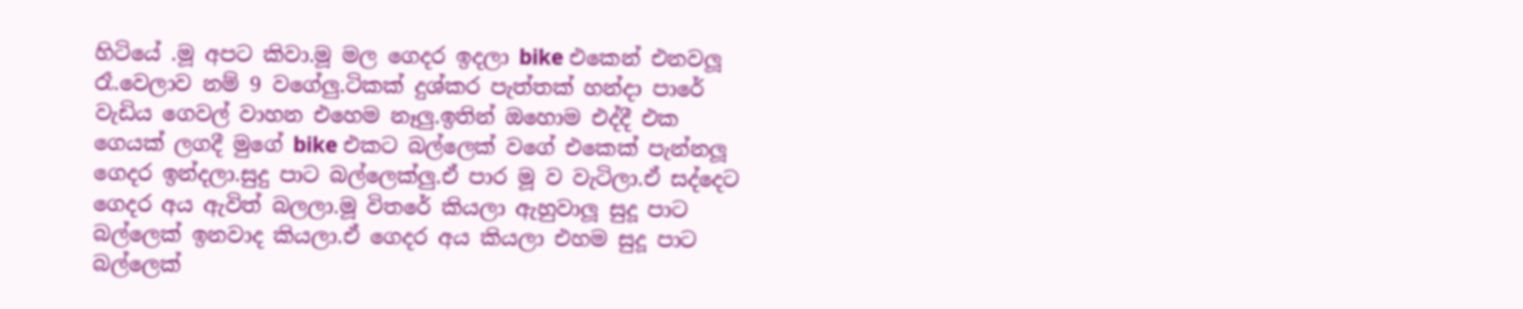හිටියේ .මූ අපට කිවා.මූ මල ගෙදර ඉදලා bike එකෙන් එනවලූ රෑ.වෙලාව නම් 9 වගේලු.ටිකක් දුශ්කර පැත්තක් හන්දා පාරේ වැඩිය ගෙවල් වාහන එහෙම නෑලු.ඉතින් ඔහොම එද්දී එක ගෙයක් ලගදී මුගේ bike එකට බල්ලෙක් වගේ එකෙක් පැන්නලූ ගෙදර ඉන්දලා.සුදු පාට බල්ලෙක්ලු.ඒ පාර මූ ව වැටිලා.ඒ සද්දෙට ගෙදර අය ඇවිත් බලලා.මූ විතරේ කියලා ඇහුවාලූ සුදූ පාට බල්ලෙක් ඉනවාද කියලා.ඒ ගෙදර අය කියලා එහම සුදූ පාට බල්ලෙක්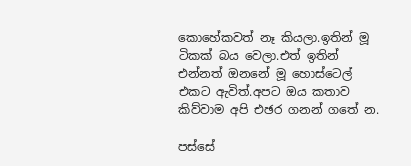කොහේකවත් නෑ කියලා.ඉතින් මූ ටිකක් බය වෙලා.එත් ඉතින් එන්නත් ඔනනේ මූ හොස්ටෙල් එකට ඇවිත්.අපට ඔය කතාව කිව්වාම අපි එඡර ගනන් ගතේ න.

පස්සේ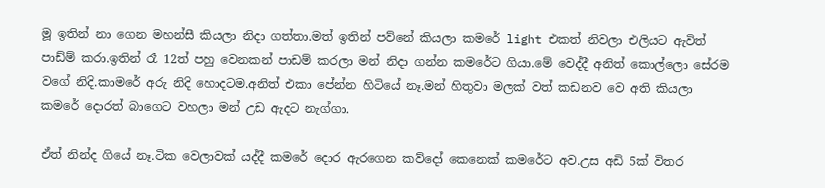මූ ඉතින් නා ගෙන මහන්සී කියලා නිදා ගත්තා.මත් ඉතින් පව්නේ කියලා කමරේ light එකත් නිවලා එලියට ඇවිත් පාඩ්ම් කරා.ඉතින් රෑ 12ත් පහු වෙනකන් පාඩම් කරලා මන් නිදා ගන්න කමරේට ගියා.මේ වෙද්දී අනිත් කොල්ලො සේරම වගේ නිදි.කාමරේ අරු නිදි හොදටම.අනිත් එකා පේන්න හිටියේ නෑ.මන් හිතුවා මලක් වත් කඩනව වෙ අති කියලා කමරේ දොරත් බාගෙට වහලා මන් උඩ ඇදට නැග්ගා.

ඒත් නින්ද ගියේ නෑ.ටික වෙලාවක් යද්දී කමරේ දොර ඇරගෙන කව්දෝ කෙනෙක් කමරේට අව.උස අඩි 5ක් විතර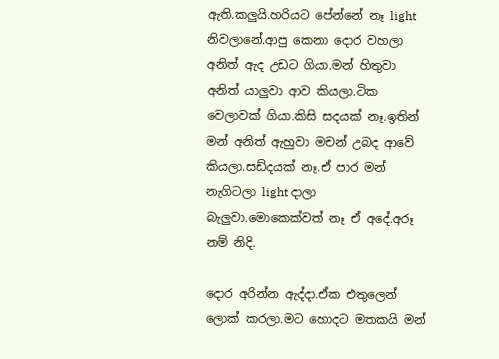ඇති.කලුයි.හරියට පේන්නේ නෑ light නිවලානේ.ආපු කෙනා දොර වහලා අනිත් ඇද උඩට ගියා.මන් හිතුවා අනිත් යාලුවා ආව කියලා.ටික වෙලාවක් ගියා.කිසි සදයක් නෑ.ඉතින් මන් අනිත් ඇහුවා මචන් උබද ආවේ කියලා.සඩ්දයක් නෑ.ඒ පාර මන් නැගිටලා light දාලා බැලුවා.මොකෙක්වත් නෑ ඒ අදේ.අරූ නම් නිදි.

දොර අරින්න ඇද්දා.ඒක එතුලෙන් ලොක් කරලා.මට හොදට මතකයි මන්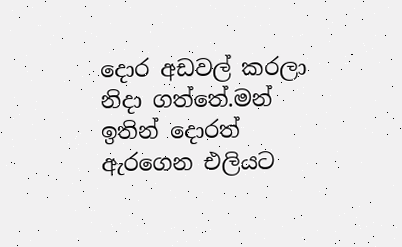දොර අඩවල් කරලා නිදා ගත්තේ.මන් ඉතින් දොරත් ඇරගෙන එලියට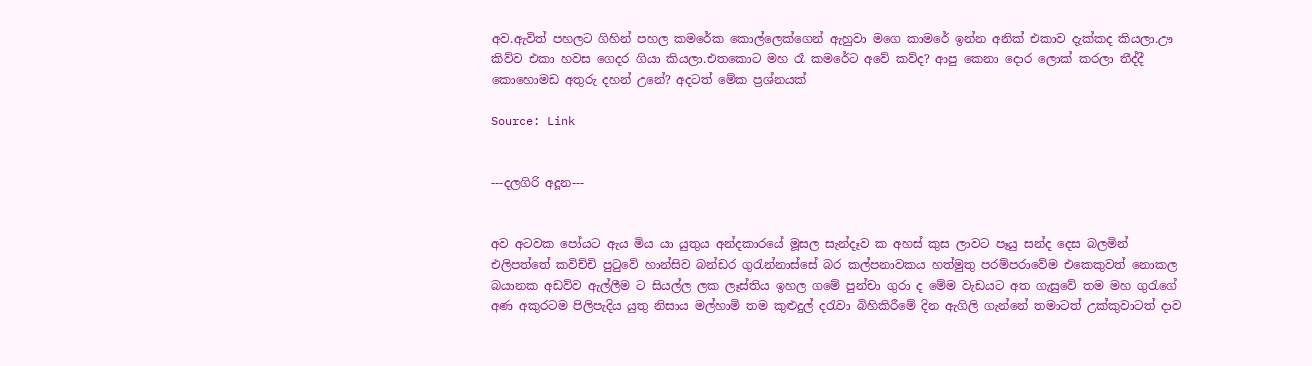අව.ඇවිත් පහලට ගිහින් පහල කමරේක කොල්ලෙක්ගෙන් ඇහුවා මගෙ කාමරේ ඉන්න අනික් එකාව දැක්කද කියලා.ඌ කිව්ව එකා හවස ගෙදර ගියා කියලා.එතකොට මහ රෑ කමරේට අවේ කව්ද? ආපු කෙනා දොර ලොක් කරලා තීද්දී කොහොමඩ අතුරු දහන් උනේ? අදටත් මේක ප්‍රශ්නයක්

Source: Link


---දලගිරි අදූන---


අව අටවක පෝයට ඇය මිය යා යුතුය අන්දකාරයේ මූසල සැන්දෑව ක අහස් කුස ලාවට පෑයු සන්ද දෙස බලමින් එලිපත්තේ කවිච්චි පුටුවේ හාන්සිව බන්ඩර ගුරැන්නාස්සේ බර කල්පනාවකය හත්මුතු පරම්පරාවේම එකෙකුවත් නොකල බයානක අඩව්ව ඇල්ලීම ට සියල්ල ලක ලෑස්තිය ඉහල ගමේ පුන්චා ගුරා ද මේම වැඩයට අත ගැසුවේ තම මහ ගුරැගේ අණ අකුරටම පිලිපැදිය යුතු නිසාය මල්හාමි තම කුළුදුල් දරැවා බිහිකිරීමේ දින ඇගිලි ගැන්නේ තමාටත් උක්කුවාටත් දාව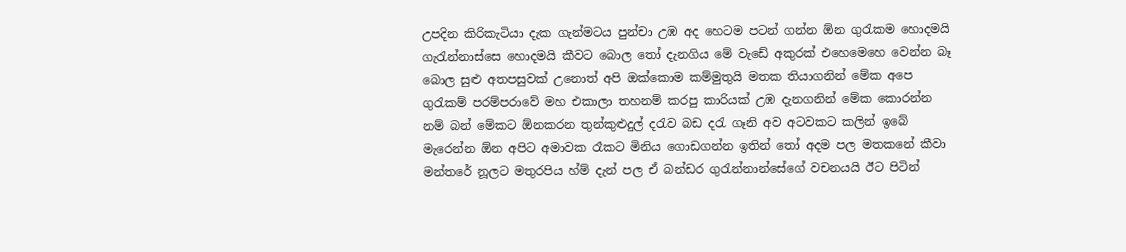උපදින කිරිකැටියා දැක ගැන්මටය පුන්චා උඹ අද හෙටම පටන් ගන්න ඕන ගුරැකම හොදමයි ගැරැන්නාස්සෙ හොදමයි කීවට බොල තෝ දැනගිය මේ වැඩේ අකුරක් එහෙමෙහෙ වෙන්න බෑ බොල සුළු අතපසුවක් උනොත් අපි ඔක්කොම කම්මුතුයි මතක තියාගනින් මේක අපෙ ගුරැකම් පරම්පරාවේ මහ එකාලා තහනම් කරපු කාරියක් උඹ දැනගනින් මේක කොරන්න නම් බන් මේකට ඕනකරන තුන්කුළුදුල් දරැව බඩ දරැ ගෑනි අව අටවකට කලින් ඉබේ මැරෙන්න ඕන අපිට අමාවක රෑකට මිනිය ගොඩගන්න ඉතින් තෝ අදම පල මතකනේ කීවා මන්තරේ නූලට මතුරපිය හ්ම් දැන් පල ඒ බන්ඩර ගුරැන්නාන්සේගේ වචනයයි ඊට පිටින්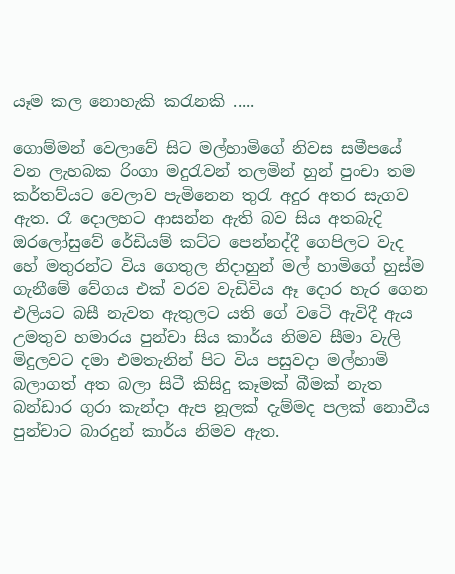යෑම කල නොහැකි කරැනකි .....

ගොම්මන් වෙලාවේ සිට මල්හාමිගේ නිවස සමීපයේ වන ලැහබක රිංගා මදුරැවන් තලමින් හුන් පුංචා තම කර්තව්යට වෙලාව පැමිනෙන තුරැ අදුර අතර සැගව ඇත. රෑ දොලහට ආසන්න ඇති බව සිය අතබැදි ඔරලෝසුවේ රේඩියම් කට්ට පෙන්නද්දී ගෙපිලට වැද හේ මතුරන්ට විය ගෙතුල නිදාහුන් මල් හාමිගේ හුස්ම ගැනීමේ වේගය එක් වරව වැඩිවිය ඈ දොර හැර ගෙන එලියට බසී නැවත ඇතුලට යති ගේ වටෙි ඇවිදී ඇය උමතුව හමාරය පුන්චා සිය කාර්ය නිමව සීමා වැලි මිදුලවට දමා එමතැනින් පිට විය පසුවදා මල්හාමි බලාගත් අත බලා සිටී කිසිදු කෑමක් බීමක් නැත බන්ඩාර ගුරා කැන්දා ඇප නූලක් දැම්මද පලක් නොවීය පුන්චාට බාරදුන් කාර්ය නිමව ඇත.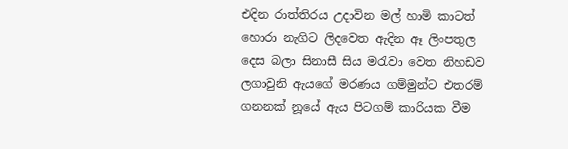එදින රාත්තිරය උදාවින මල් හාමි කාටත් හොරා නැගිට ලිදවෙත ඇදින ඈ ලිංපතුල දෙස බලා සිනාසී සිය මරැවා වෙත නිහඩව ලගාවුනි ඇයගේ මරණය ගම්මුන්ට එතරම් ගනනක් නූයේ ඇය පිටගම් කාරියක වීම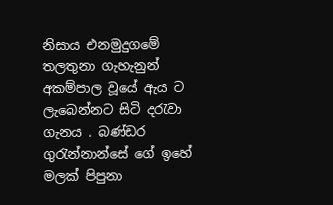නිසාය එනමුදුගමේ තලතුනා ගැහැනුන් අකම්පාල වූයේ ඇය ට ලැබෙන්නට සිටි දරැවා ගැනය . බණ්ඩර ගුරැන්නාන්සේ ගේ ඉහේ මලක් පිපුනා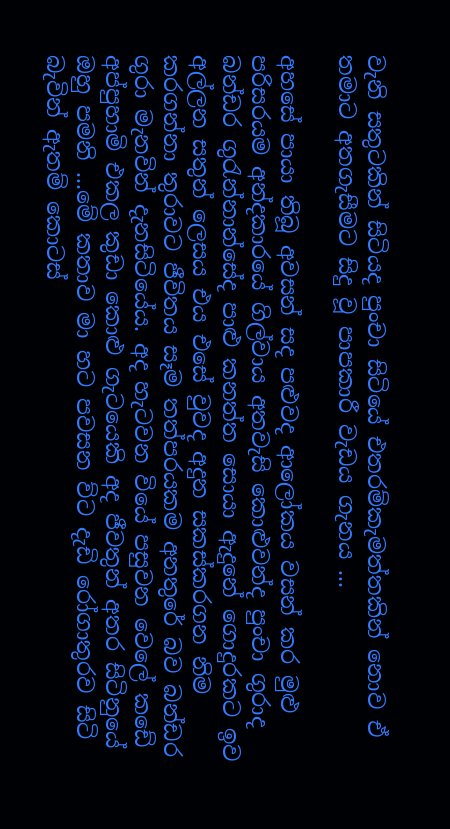වැනි සතුටකින් සිටියද පුංචා සිටියේ එතරම්කැමත්තකින් නොව ඒ තමාට අතගැසීමට සිදු වූ පාපකාරී වැඩය ගැනය ...

අහසේ පායා තිබූ අවසන් සද පළුවද ආලෝකය වසන් කර මුළු පරිසරයම අන්දකාරයේ ගිල්වාය අතවැසි කොළුවන්ද පුංචා ගුරාද බන්ඩර ගුරැන්නාන්සේද පාළු කනත්ත සොයා ඇදුනේ ගොදුරකට ඉව අල්ලන සතුන් ලෙසය එය එසේ වුවද අදුන සකස්කරගන නිම කරගන්නා තුරාවට ජීවිතය සෑම තත්පරයකම අනතුරේ බව බන්ඩර ගුරා මැනවින් දැනසිටියේය. අද හැටවන වියේ පසුවන වෙලේ කඩේ අප්පුහාමි එකල කුඩා කොළු ගැටයෙකි අද ජීවතුන් අතර සිටිනුයේ ඔහු පමනි ...මේ කතාව මා හට පවසන ව්ට දැඩි රෝගාතුරව සිටි බැවින් ඇතම් කොටස්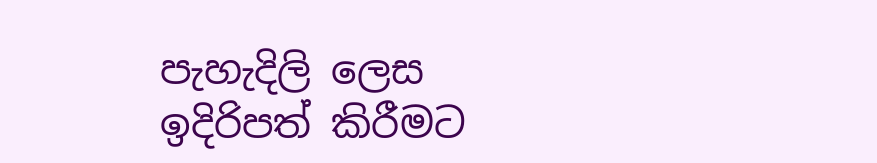පැහැදිලි ලෙස ඉදිරිපත් කිරීමට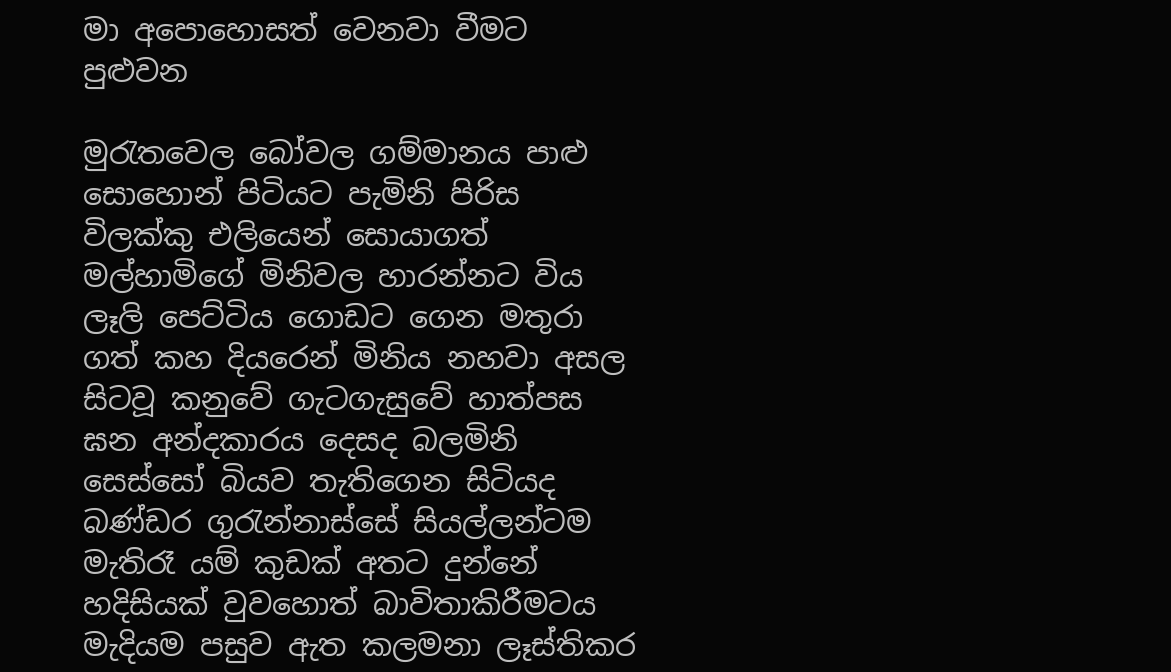මා අපොහොසත් වෙනවා වීමට පුළුවන

මුරැතවෙල බෝවල ගම්මානය පාළු සොහොන් පිටියට පැමිනි පිරිස විලක්කු එලියෙන් සොයාගත් මල්හාමිගේ මිනිවල හාරන්නට විය ලෑලි පෙට්ටිය ගොඩට ගෙන මතුරා ගත් කහ දියරෙන් මිනිය නහවා අසල සිටවූ කනුවේ ගැටගැසුවේ හාත්පස ඝන අන්දකාරය දෙසද බලමිනි සෙස්සෝ බියව තැතිගෙන සිටියද බණ්ඩර ගුරැන්නාස්සේ සියල්ලන්ටම මැතිරෑ යම් කුඩක් අතට දුන්නේ හදිසියක් වුවහොත් බාවිතාකිරීමටය මැදියම පසුව ඇත කලමනා ලෑස්තිකර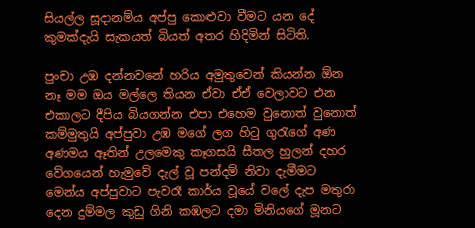සියල්ල සූදානම්ය අප්පු කොළුවා වීමට යන දේ කුමක්දැයි සැකයත් බියත් අතර හිදිමින් සිටිති.

පුංචා උඹ දන්නවනේ හරිය අමුතුවෙන් කියන්න ඕන නෑ මම ඔය මල්ලෙ තියන ඒවා ඒඒ වෙලාවට එන එකාලට දීපිය බියගන්න එපා එහෙම වුනොත් වුනොත් කම්මුතුයි අප්පුවා උඹ මගේ ලග හිටු ගුරැගේ අණ අණමය ඈතින් උලමෙකු කෑගසයි සීතල හුලන් දහර වේගයෙන් හැමුවේ දැල් වූ පන්දම් නිවා දැමීමට මෙන්ය අප්පුවාට පැවරෑ කාර්ය වූයේ වලේ දැප මතුරා දෙන දුම්මල කුඩු ගිනි කඹලට දමා මිනියගේ මූනට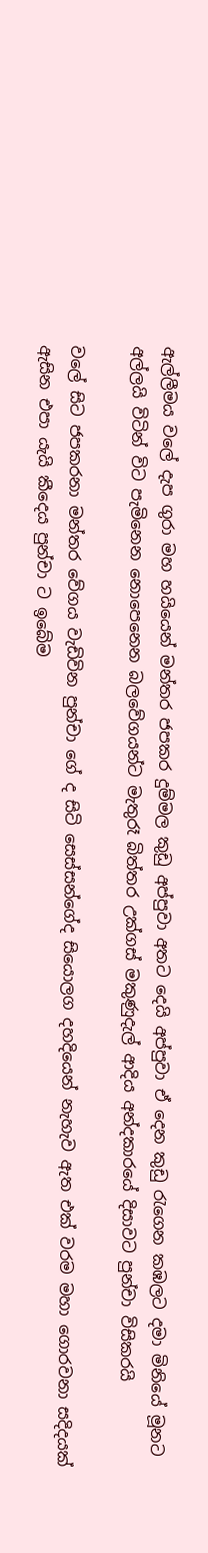ඇල්ලීමය වලේ දැප ගුරා මහ හයියෙන් මන්තර ජපකර දුම්මල කුඩු අප්පුවා අතට දෙයි අප්පුවා ඒ දෙන කුඩු රැගෙන කඹලට දමා මිනියේ මූනට අල්ලයි විටින් විට පැමිනෙන නොපෙනෙන බලවේගයන්ට මැතුරෑ බිත්තර උක්ගස් මකුණුදැල් ආදිය අන්දකාරයේ දිසාවට පුන්චා විසිකරයි

වලේ සිට ජපකරනා මන්තර වේගය වැඩිවින පුන්චා ගේ ද සිටි සෙස්සන්ගේද සියොලග දහදියෙන් නැහැව ඇත එක් වරම මහා ගොරවනා සදිදයක් ඇසින එපා යැයි කීදෙය පුන්චා ට ඉබේම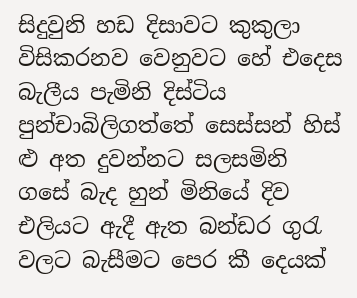සිදුවුනි හඩ දිසාවට කුකුලා විසිකරනව වෙනුවට හේ එදෙස බැලීය පැමිනි දිස්ටිය පුන්චාබිලිගත්තේ සෙස්සන් හිස් ළු අත දුවන්නට සලසමිනි ගසේ බැද හුන් මිනියේ දිව එලියට ඇදී ඇත බන්ඩර ගුරැ වලට බැසීමට පෙර කී දෙයක්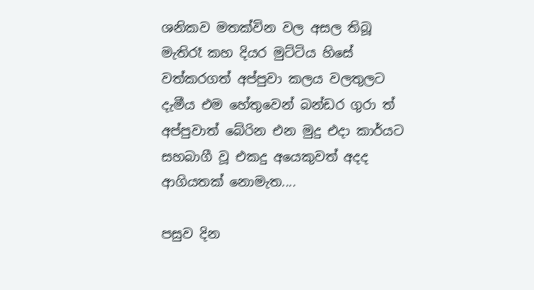ශනිකව මතක්වින වල අසල තිබූ මැතිරෑ කහ දියර මුට්ටිය හිසේ වත්කරගත් අප්පුවා කලය වලතුලට දැමීය එම හේතුවෙන් බන්ඩර ගුරා ත් අප්පුවාත් බේරින එන මුදු එදා කාර්යට සහබාගී වූ එකදු අයෙකුවත් අදද ආගියතක් නොමැත....

පසුව දින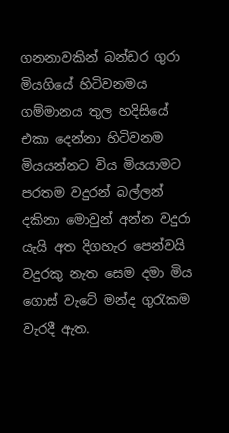ගනනාවකින් බන්ඩර ගුරා මියගියේ හිටිවනමය ගම්මානය තුල හදිසියේ එකා දෙන්නා හිටිවනම මියයන්නට විය මියයාමට පරතම වදුරන් බල්ලන් දකිනා මොවුන් අන්න වදුරා යැයි අත දිගහැර පෙන්වයි වදුරකු නැත සෙම දමා මිය ගොස් වැටේ මන්ද ගුරැකම වැරදී ඇත.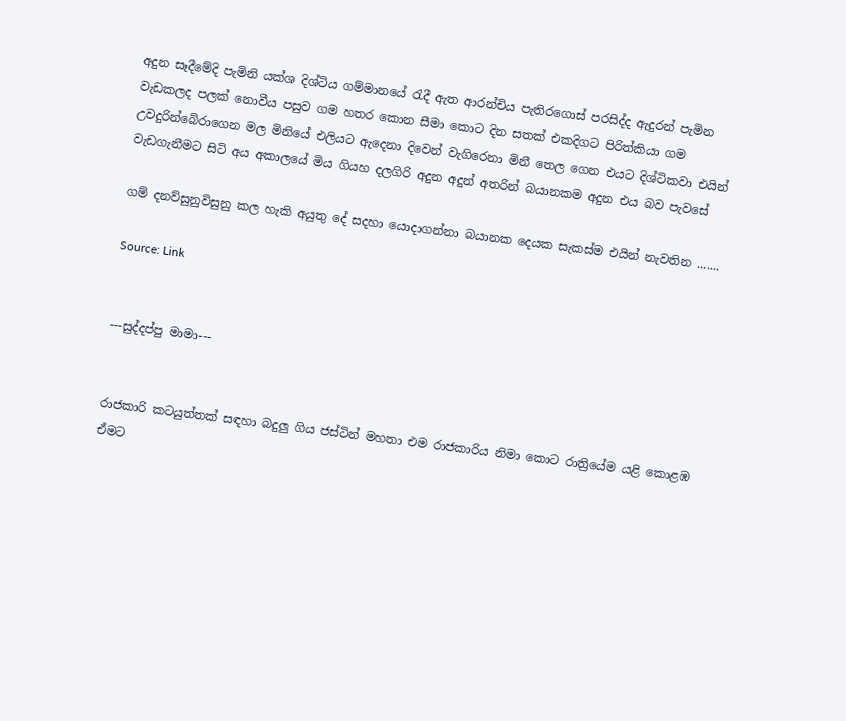අදුන සෑදීමේදි පැමිනි යක්ශ දිශ්ටිය ගම්මානයේ රැදී ඇත ආරන්චිය පැතිරගොස් පරසිද්ද ඇදුරන් පැමින වැඩකලද පලක් නොවීය පසුව ගම හතර කොන සීමා කොට දින සතක් එකදිගට පිරිත්කියා ගම උවදුරින්බෙිරාගෙන මල මිනියේ එලියට ඇදෙනා දිවෙන් වැගිරෙනා මිනී තෙල ගෙන එයට දිශ්ටිකවා එයින් වැඩගැනීමට සිටි අය අකාලයේ මිය ගියහ දලගිරි අදුන අදුන් අතරින් බයානකම අදුන එය බව පැවසේ

ගම් දනව්සුනුවිසුනු කල හැකි අයුතු දේ සදහා යොදාගන්නා බයානක දෙයක සැකස්ම එයින් නැවතින .......

Source: Link


---සුද්දප්පු මාමා---


රාජකාරි කටයුත්තක් සඳහා බදුලු ගිය ජස්ටින් මහතා එම රාජකාරිය නිමා කොට රාත්‍රියේම යළි කොළඹ ඒමට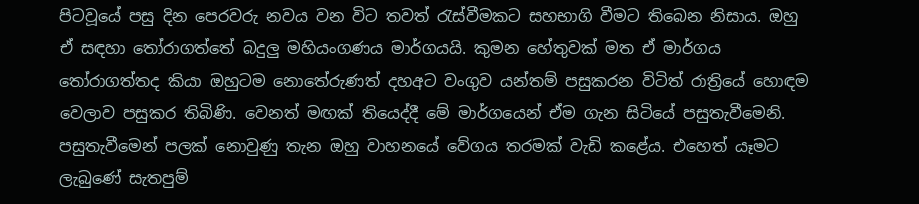පිටවූයේ පසු දින පෙරවරු නවය වන විට තවත් රැස්වීමකට සහභාගි වීමට තිබෙන නිසාය. ඔහු ඒ සඳහා තෝරාගත්තේ බදුලු මහියංගණය මාර්ගයයි. කුමන හේතුවක් මත ඒ මාර්ගය තෝරාගත්තද කියා ඔහුටම නොතේරුණත් දහඅට වංගුව යන්තම් පසුකරන විටිත් රාත්‍රියේ හොඳම වෙලාව පසුකර තිබිණි. වෙනත් මඟක් තියෙද්දී මේ මාර්ගයෙන් ඒම ගැන සිටියේ පසුතැවීමෙනි. පසුතැවීමෙන් පලක් නොවුණු තැන ඔහු වාහනයේ වේගය තරමක් වැඩි කළේය. එහෙත් යෑමට ලැබුණේ සැතපුම්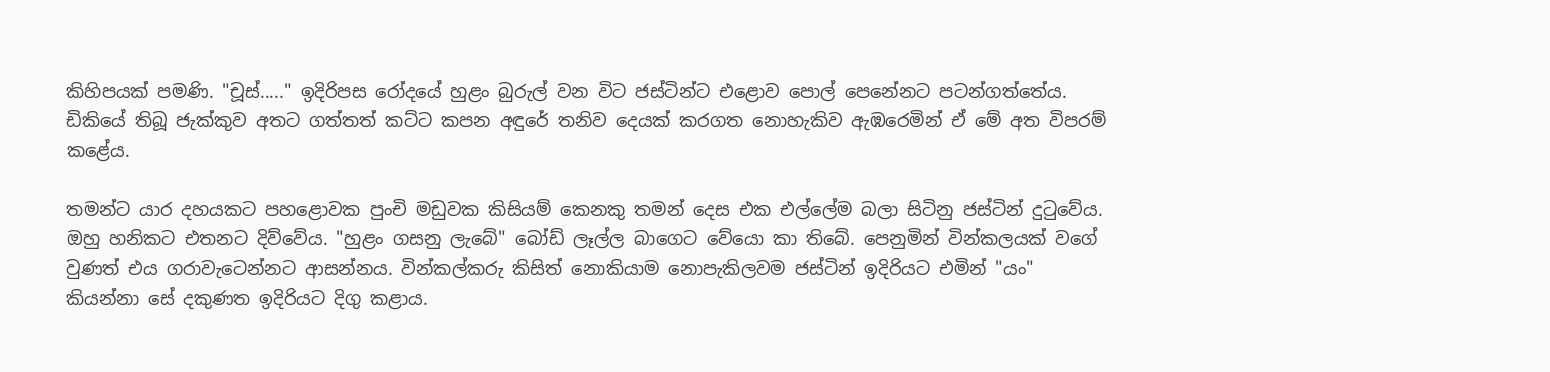කිහිපයක් පමණි. "චූස්....." ඉදිරිපස රෝදයේ හුළං බුරුල් වන විට ජස්ටින්ට එළොව පොල් පෙනේනට පටන්ගත්තේය. ඩිකියේ තිබූ ජැක්කුව අතට ගත්තත් කට්ට කපන අඳුරේ තනිව දෙයක් කරගත නොහැකිව ඇඹරෙමින් ඒ මේ අත විපරම් කළේය.

තමන්ට යාර දහයකට පහළොවක පුංචි මඩුවක කිසියම් කෙනකු තමන් දෙස එක එල්ලේම බලා සිටිනු ජස්ටින් දුටුවේය. ඔහු හනිකට එතනට දිව්වේය. "හුළං ගසනු ලැබේ" බෝඩ් ලෑල්ල බාගෙට වේයො කා තිබේ. පෙනුමින් වින්කලයක් වගේ වුණත් එය ගරාවැටෙන්නට ආසන්නය. වින්කල්කරු කිසිත් නොකියාම නොපැකිලවම ජස්ටින් ඉදිරියට එමින් "යං" කියන්නා සේ දකුණත ඉදිරියට දිගු කළාය.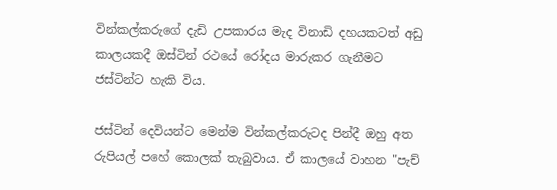වින්කල්කරුගේ දැඩි උපකාරය මැද විනාඩි දහයකටත් අඩු කාලයකදී ඔස්ටින් රථයේ රෝදය මාරුකර ගැනීමට ජස්ටින්ට හැකි විය.

ජස්ටින් දෙවියන්ට මෙන්ම වින්කල්කරුටද පින්දී ඔහු අත රුපියල් පහේ කොලක් තැබුවාය. ඒ කාලයේ වාහන "පැච්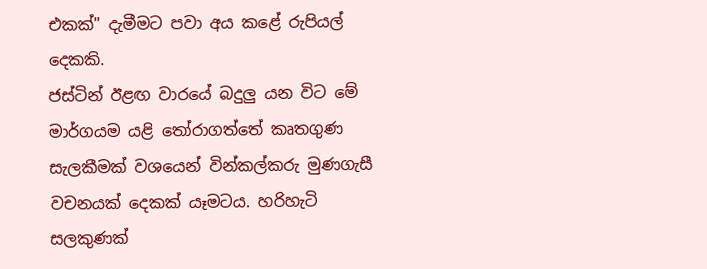එකක්" දැමීමට පවා අය කළේ රුපියල් දෙකකි.
ජස්ටින් ඊළඟ වාරයේ බදුලු යන විට මේ මාර්ගයම යළි තෝරාගත්තේ කෘතගුණ සැලකීමක් වශයෙන් වින්කල්කරු මුණගැසී වචනයක් දෙකක් යෑමටය. හරිහැටි සලකුණක්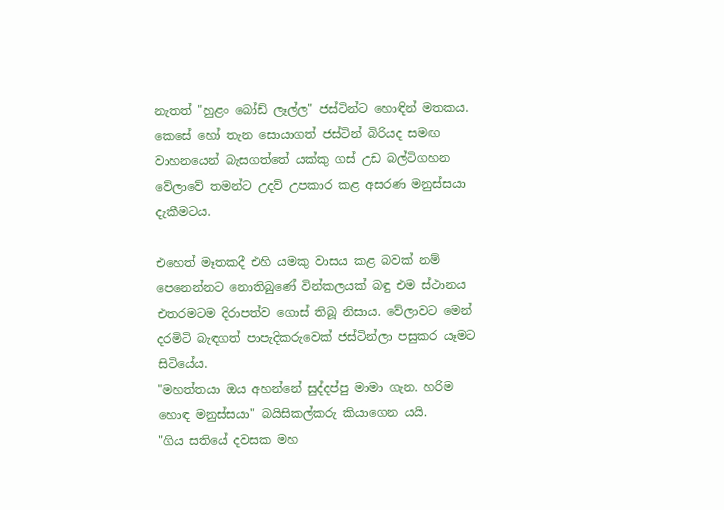නැතත් "හුළං බෝඩ් ලෑල්ල" ජස්ටින්ට හොඳින් මතකය. කෙසේ හෝ තැන සොයාගත් ජස්ටින් බිරියද සමඟ වාහනයෙන් බැසගත්තේ යක්කු ගස් උඩ බල්ටිගහන වේලාවේ තමන්ට උදව් උපකාර කළ අසරණ මනුස්සයා දැකීමටය.

එහෙත් මෑතකදී එහි යමකු වාසය කළ බවක් නම් පෙනෙන්නට නොතිබුණේ වින්කලයක් බඳු එම ස්ථානය එතරමටම දිරාපත්ව ගොස් තිබූ නිසාය. වේලාවට මෙන් දරමිටි බැඳගත් පාපැදිකරුවෙක් ජස්ටින්ලා පසුකර යෑමට සිටියේය.
"මහත්තයා ඔය අහන්නේ සුද්දප්පු මාමා ගැන. හරිම හොඳ මනුස්සයා" බයිසිකල්කරු කියාගෙන යයි.
"ගිය සතියේ දවසක මහ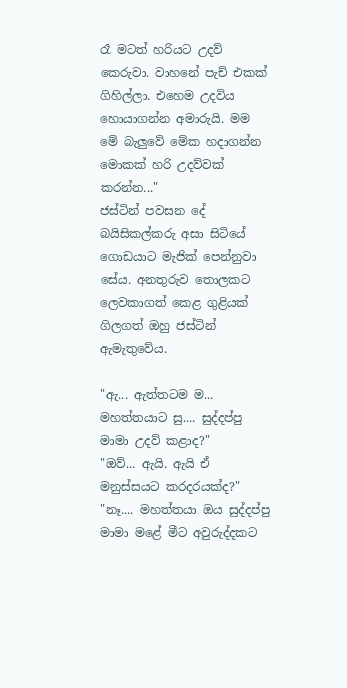රෑ මටත් හරියට උදව් කෙරුවා. වාහනේ පැච් එකක් ගිහිල්ලා. එහෙම උදවිය හොයාගන්න අමාරුයි. මම මේ බැලුවේ මේක හදාගන්න මොකක් හරි උදව්වක් කරන්න..."
ජස්ටින් පවසන දේ බයිසිකල්කරු අසා සිටියේ ගොඩයාට මැජික් පෙන්නුවා සේය. අනතුරුව තොලකට ලෙවකාගත් කෙළ ගුළියක් ගිලගත් ඔහු ජස්ටින් ඇමැතුවේය.

"ඇ... ඇත්තටම ම... මහත්තයාට සු.... සුද්දප්පු මාමා උදව් කළාද?"
"ඔව්... ඇයි. ඇයි ඒ මනුස්සයට කරදරයක්ද?"
"නෑ.... මහත්තයා ඔය සුද්දප්පු මාමා මළේ මීට අවුරුද්දකට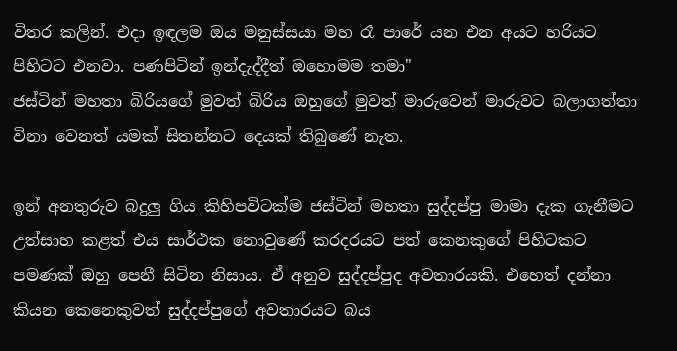විතර කලින්. එදා ඉඳලම ඔය මනුස්සයා මහ රෑ පාරේ යන එන අයට හරියට පිහිටට එනවා. පණපිටින් ඉන්දැද්දීත් ඔහොමම තමා"
ජස්ටින් මහතා බිරියගේ මුවත් බිරිය ඔහුගේ මුවත් මාරුවෙන් මාරුවට බලාගත්තා විනා වෙනත් යමක් සිතන්නට දෙයක් තිබුණේ නැත.

ඉන් අනතුරුව බදුලු ගිය කිහිපවිටක්ම ජස්ටින් මහතා සුද්දප්පු මාමා දැක ගැනීමට උත්සාහ කළත් එය සාර්ථක නොවුණේ කරදරයට පත් කෙනකුගේ පිහිටකට පමණක් ඔහු පෙනී සිටින නිසාය. ඒ අනුව සුද්දප්පුද අවතාරයකි. එහෙත් දන්නා කියන කෙනෙකුවත් සුද්දප්පුගේ අවතාරයට බය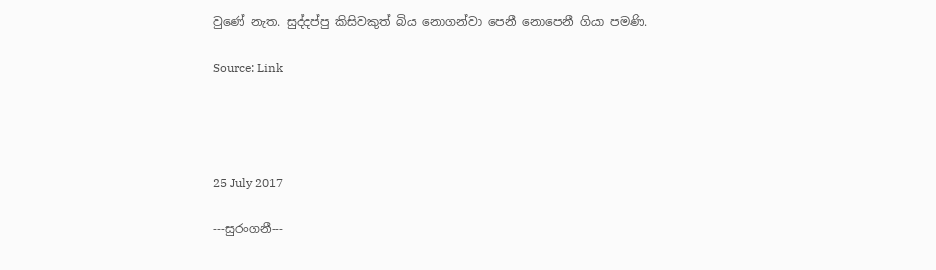වුණේ නැත. සුද්දප්පු කිසිවකුත් බිය නොගන්වා පෙනී නොපෙනී ගියා පමණි.

Source: Link




25 July 2017

---සුරංගනී---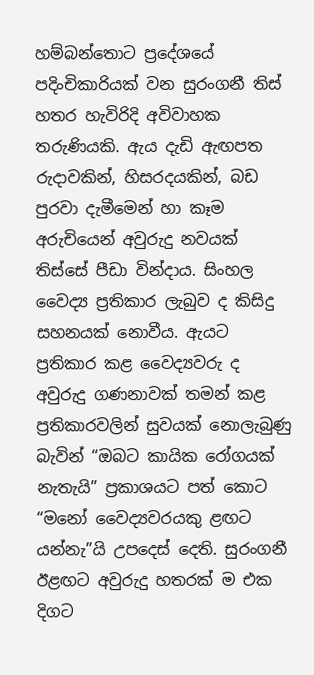හම්බන්තොට ප්‍රදේශයේ පදිංචිකාරියක් වන සුරංගනී තිස් හතර හැවිරිදි අවිවාහක තරුණියකි. ඇය දැඩි ඇඟපත රුදාවකින්, හිසරදයකින්, බඩ පුරවා දැමීමෙන් හා කෑම අරුචියෙන් අවුරුදු නවයක් තිස්සේ පීඩා වින්දාය. සිංහල වෛද්‍ය ප්‍රතිකාර ලැබුව ද කිසිදු සහනයක් නොවීය. ඇයට ප්‍රතිකාර කළ වෛද්‍යවරු ද අවුරුදු ගණනාවක් තමන් කළ ප්‍රතිකාරවලින් සුවයක් නොලැබුණු බැවින් “ඔබට කායික රෝගයක් නැතැයි” ප්‍රකාශයට පත් කොට “මනෝ වෛද්‍යවරයකු ළඟට යන්නැ”යි උපදෙස් දෙති. සුරංගනී ඊළඟට අවුරුදු හතරක් ම එක දිගට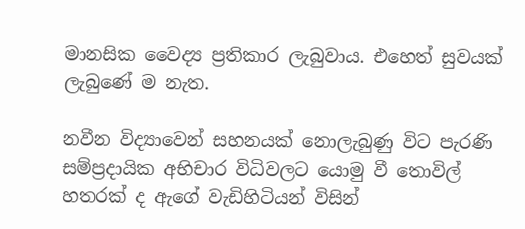මානසික වෛද්‍ය ප්‍රතිකාර ලැබුවාය. එහෙත් සුවයක් ලැබුණේ ම නැත.

නවීන විද්‍යාවෙන් සහනයක් නොලැබුණු විට පැරණි සම්ප්‍රදායික අභිචාර විධිවලට යොමු වී තොවිල් හතරක් ද ඇගේ වැඩිහිටියන් විසින්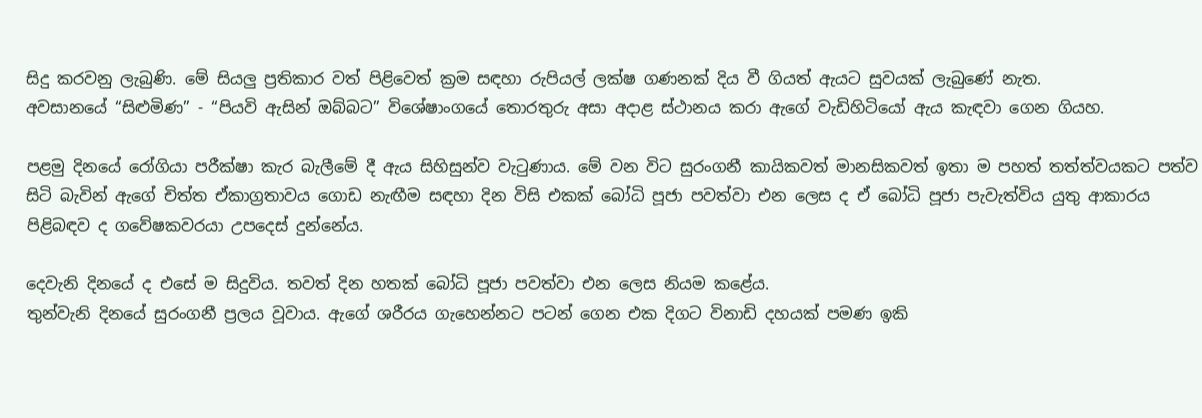සිදු කරවනු ලැබුණි. මේ සියලු ප්‍රතිකාර වත් පිළිවෙත් ක්‍රම සඳහා රුපියල් ලක්ෂ ගණනක් දිය වී ගියත් ඇයට සුවයක් ලැබුණේ නැත.
අවසානයේ “සිළුමිණ” - “පියවි ඇසින් ඔබ්බට” විශේෂාංගයේ තොරතුරු අසා අදාළ ස්ථානය කරා ඇගේ වැඩිහිටියෝ ඇය කැඳවා ගෙන ගියහ.

පළමු දිනයේ රෝගියා පරීක්ෂා කැර බැලීමේ දී ඇය සිහිසුන්ව වැටුණාය. මේ වන විට සුරංගනී කායිකවත් මානසිකවත් ඉතා ම පහත් තත්ත්වයකට පත්ව සිටි බැවින් ඇගේ චිත්ත ඒකාග්‍රතාවය ගොඩ නැඟීම සඳහා දින විසි එකක් බෝධි පූජා පවත්වා එන ලෙස ද ඒ බෝධි පූජා පැවැත්විය යුතු ආකාරය පිළිබඳව ද ගවේෂකවරයා උපදෙස් දුන්නේය.

දෙවැනි දිනයේ ද එසේ ම සිදුවිය. තවත් දින හතක් බෝධි පූජා පවත්වා එන ලෙස නියම කළේය.
තුන්වැනි දිනයේ සුරංගනී ප්‍රලය වූවාය. ඇගේ ශරීරය ගැහෙන්නට පටන් ගෙන එක දිගට විනාඩි දහයක් පමණ ඉකි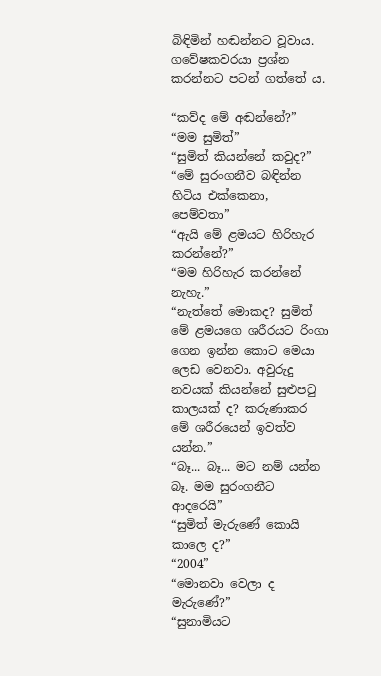බිඳිමින් හඬන්නට වූවාය. ගවේෂකවරයා ප්‍රශ්න කරන්නට පටන් ගත්තේ ය.

“කව්ද මේ අඬන්නේ?”
“මම සුමිත්”
“සුමිත් කියන්නේ කවුද?”
“මේ සුරංගනීව බඳින්න හිටිය එක්කෙනා, පෙම්වතා”
“ඇයි මේ ළමයට හිරිහැර කරන්නේ?”
“මම හිරිහැර කරන්නේ නැහැ.”
“නැත්තේ මොකද? සුමිත් මේ ළමයගෙ ශරීරයට රිංගා ගෙන ඉන්න කොට මෙයා ලෙඩ වෙනවා. අවුරුදු නවයක් කියන්නේ සුළුපටු කාලයක් ද? කරුණාකර මේ ශරීරයෙන් ඉවත්ව යන්න.”
“බෑ... බෑ... මට නම් යන්න බෑ. මම සුරංගනීට ආදරෙයි”
“සුමිත් මැරුණේ කොයි කාලෙ ද?”
“2004”
“මොනවා වෙලා ද මැරුණේ?”
“සුනාමියට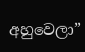අහුවෙලා”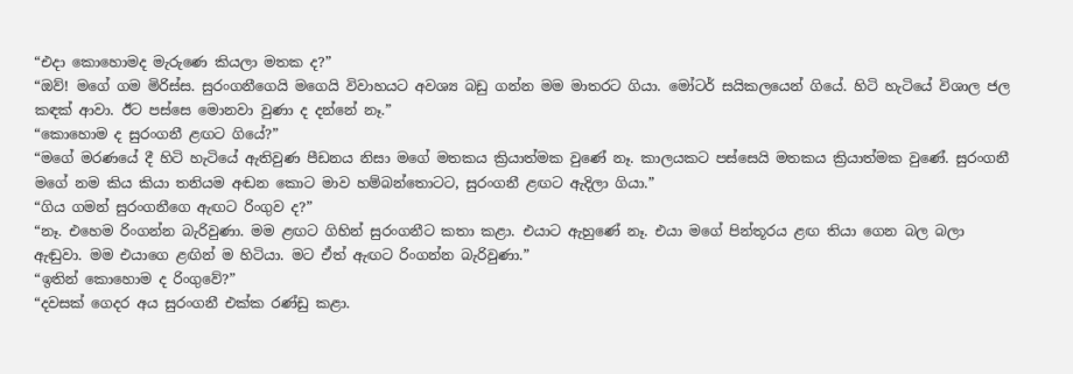“එදා කොහොමද මැරුණෙ කියලා මතක ද?”
“ඔව්! මගේ ගම මිරිස්ස. සුරංගනීගෙයි මගෙයි විවාහයට අවශ්‍ය බඩු ගන්න මම මාතරට ගියා. මෝටර් සයිකලයෙන් ගියේ. හිටි හැටියේ විශාල ජල කඳක් ආවා. ඊට පස්සෙ මොනවා වුණා ද දන්නේ නෑ.”
“කොහොම ද සුරංගනී ළඟට ගියේ?”
“මගේ මරණයේ දී හිටි හැටියේ ඇතිවුණ පීඩනය නිසා මගේ මතකය ක්‍රියාත්මක වුණේ නෑ. කාලයකට පස්සෙයි මතකය ක්‍රියාත්මක වුණේ. සුරංගනී මගේ නම කිය කියා තනියම අඬන කොට මාව හම්බන්තොටට, සුරංගනී ළඟට ඇදිලා ගියා.”
“ගිය ගමන් සුරංගනීගෙ ඇඟට රිංගුව ද?”
“නෑ. එහෙම රිංගන්න බැරිවුණා. මම ළඟට ගිහින් සුරංගනීට කතා කළා. එයාට ඇහුණේ නෑ. එයා මගේ පින්තූරය ළඟ තියා ගෙන බල බලා ඇඬුවා. මම එයාගෙ ළඟින් ම හිටියා. මට ඒත් ඇඟට රිංගන්න බැරිවුණා.”
“ඉතින් කොහොම ද රිංගුවේ?”
“දවසක් ගෙදර අය සුරංගනී එක්ක රණ්ඩු කළා.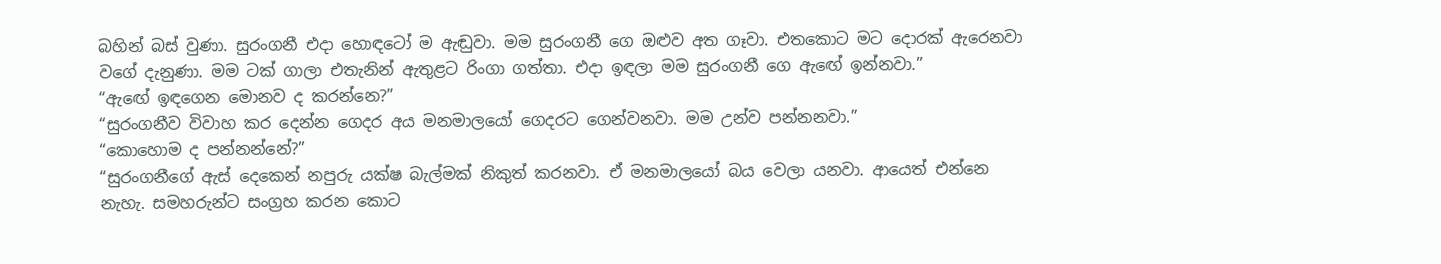බහින් බස් වුණා. සුරංගනී එදා හොඳටෝ ම ඇඬුවා. මම සුරංගනී ගෙ ඔළුව අත ගෑවා. එතකොට මට දොරක් ඇරෙනවා වගේ දැනුණා. මම ටක් ගාලා එතැනින් ඇතුළට රිංගා ගත්තා. එදා ඉඳලා මම සුරංගනී ගෙ ඇඟේ ඉන්නවා.”
“ඇඟේ ඉඳගෙන මොනව ද කරන්නෙ?”
“සුරංගනීව විවාහ කර දෙන්න ගෙදර අය මනමාලයෝ ගෙදරට ගෙන්වනවා. මම උන්ව පන්නනවා.”
“කොහොම ද පන්නන්නේ?”
“සුරංගනීගේ ඇස් දෙකෙන් නපුරු යක්ෂ බැල්මක් නිකුත් කරනවා. ඒ මනමාලයෝ බය වෙලා යනවා. ආයෙත් එන්නෙ නැහැ. සමහරුන්ට සංග්‍රහ කරන කොට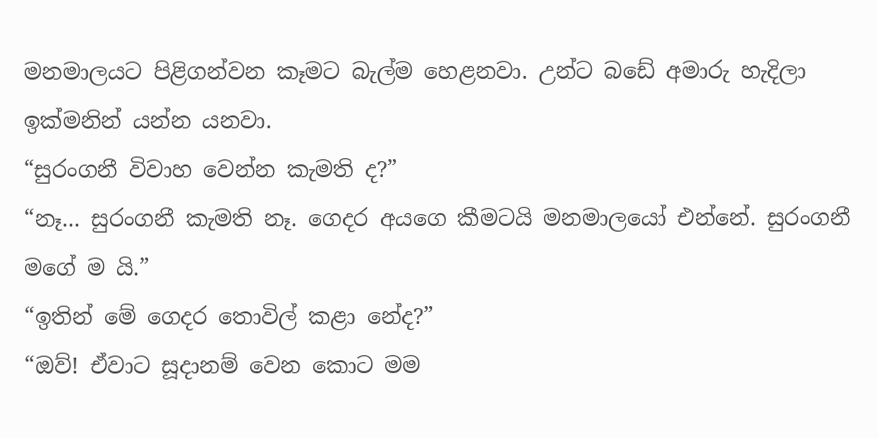මනමාලයට පිළිගන්වන කෑමට බැල්ම හෙළනවා. උන්ට බඩේ අමාරු හැදිලා ඉක්මනින් යන්න යනවා.
“සුරංගනී විවාහ වෙන්න කැමති ද?”
“නෑ... සුරංගනී කැමති නෑ. ගෙදර අයගෙ කීමටයි මනමාලයෝ එන්නේ. සුරංගනී මගේ ම යි.”
“ඉතින් මේ ගෙදර තොවිල් කළා නේද?”
“ඔව්! ඒවාට සූදානම් වෙන කොට මම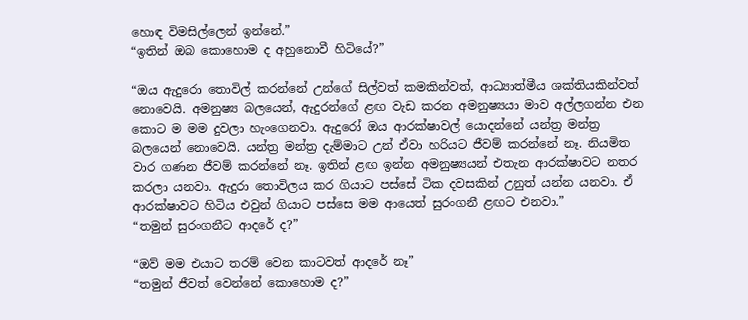හොඳ විමසිල්ලෙන් ඉන්නේ.”
“ඉතින් ඔබ කොහොම ද අහුනොවී හිටියේ?”

“ඔය ඇදුරො තොවිල් කරන්නේ උන්ගේ සිල්වත් කමකින්වත්, ආධ්‍යාත්මීය ශක්තියකින්වත් නොවෙයි. අමනුෂ්‍ය බලයෙන්, ඇදුරන්ගේ ළඟ වැඩ කරන අමනුෂ්‍යයා මාව අල්ලගන්න එන කොට ම මම දුවලා හැංගෙනවා. ඇදුරෝ ඔය ආරක්ෂාවල් යොදන්නේ යන්ත්‍ර මන්ත්‍ර බලයෙන් නොවෙයි. යන්ත්‍ර මන්ත්‍ර දැම්මාට උන් ඒවා හරියට ජීවම් කරන්නේ නෑ. නියමිත වාර ගණන ජීවම් කරන්නේ නෑ. ඉතින් ළඟ ඉන්න අමනුෂ්‍යයන් එතැන ආරක්ෂාවට නතර කරලා යනවා. ඇදුරා තොවිලය කර ගියාට පස්සේ ටික දවසකින් උනුත් යන්න යනවා. ඒ ආරක්ෂාවට හිටිය එවුන් ගියාට පස්සෙ මම ආයෙත් සුරංගනී ළඟට එනවා.”
“තමුන් සුරංගනීට ආදරේ ද?”

“ඔව් මම එයාට තරම් වෙන කාටවත් ආදරේ නෑ”
“තමුන් ජීවත් වෙන්නේ කොහොම ද?”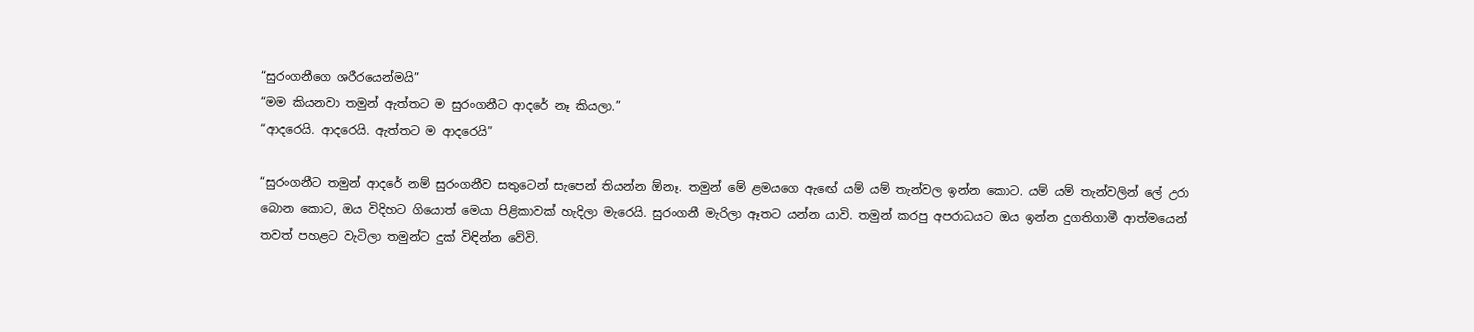“සුරංගනීගෙ ශරීරයෙන්මයි”
“මම කියනවා තමුන් ඇත්තට ම සුරංගනීට ආදරේ නෑ කියලා.”
“ආදරෙයි. ආදරෙයි. ඇත්තට ම ආදරෙයි”

“සුරංගනීට තමුන් ආදරේ නම් සුරංගනීව සතුටෙන් සැපෙන් තියන්න ඕනෑ. තමුන් මේ ළමයගෙ ඇඟේ යම් යම් තැන්වල ඉන්න කොට. යම් යම් තැන්වලින් ලේ උරා බොන කොට, ඔය විදිහට ගියොත් මෙයා පිළිකාවක් හැදිලා මැරෙයි. සුරංගනී මැරිලා ඈතට යන්න යාවි. තමුන් කරපු අපරාධයට ඔය ඉන්න දුගතිගාමී ආත්මයෙන් තවත් පහළට වැටිලා තමුන්ට දුක් විඳින්න වේවි.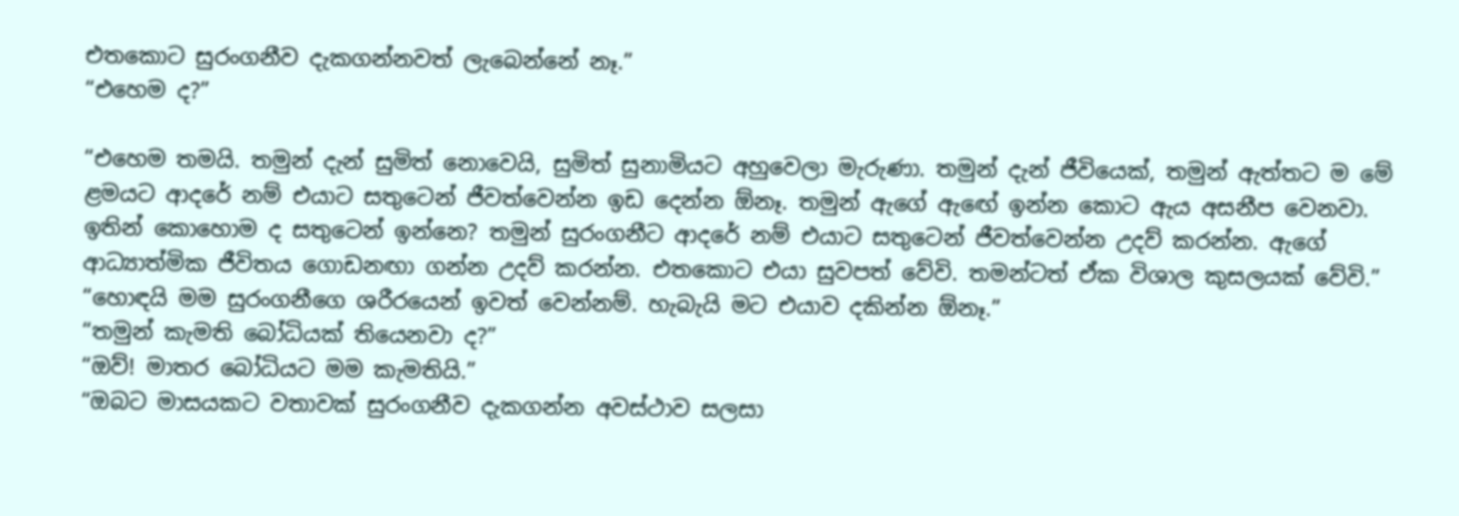එතකොට සුරංගනීව දැකගන්නවත් ලැබෙන්නේ නෑ.”
“එහෙම ද?”

“එහෙම තමයි. තමුන් දැන් සුමිත් නොවෙයි, සුමිත් සුනාමියට අහුවෙලා මැරුණා. තමුන් දැන් ජීවියෙක්, තමුන් ඇත්තට ම මේ ළමයට ආදරේ නම් එයාට සතුටෙන් ජීවත්වෙන්න ඉඩ දෙන්න ඕනෑ. තමුන් ඇගේ ඇඟේ ඉන්න කොට ඇය අසනීප වෙනවා. ඉතින් කොහොම ද සතුටෙන් ඉන්නෙ? තමුන් සුරංගනීට ආදරේ නම් එයාට සතුටෙන් ජීවත්වෙන්න උදව් කරන්න. ඇගේ ආධ්‍යාත්මික ජීවිතය ගොඩනඟා ගන්න උදව් කරන්න. එතකොට එයා සුවපත් වේවි. තමන්ටත් ඒක විශාල කුසලයක් වේවි.”
“හොඳයි මම සුරංගනීගෙ ශරීරයෙන් ඉවත් වෙන්නම්. හැබැයි මට එයාව දකින්න ඕනෑ.”
“තමුන් කැමති බෝධියක් තියෙනවා ද?”
“ඔව්! මාතර බෝධියට මම කැමතියි.”
“ඔබට මාසයකට වතාවක් සුරංගනීව දැකගන්න අවස්ථාව සලසා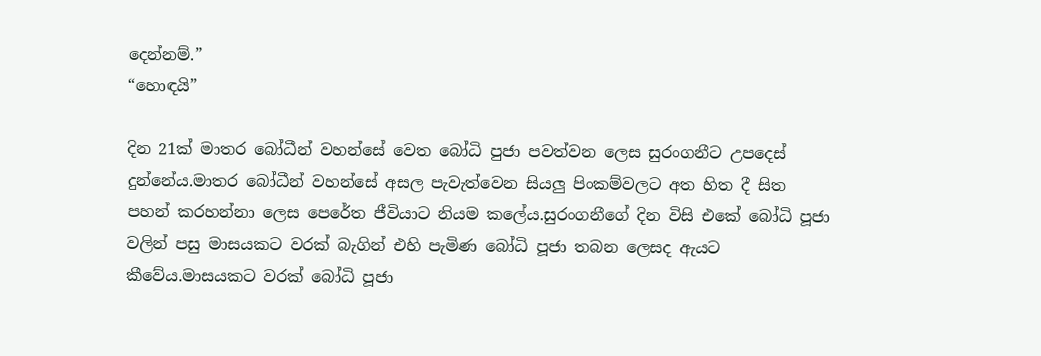දෙන්නම්.”
“හොඳයි”

දින 21ක් මාතර බෝධීන් වහන්සේ වෙත බෝධි පුජා පවත්වන ලෙස සුරංගනීට උපදෙස් දුන්නේය.මාතර බෝධීන් වහන්සේ අසල පැවැත්වෙන සියලු පිංකම්වලට අත හිත දී සිත පහන් කරහන්නා ලෙස පෙරේත ජීවියාට නියම කලේය.සුරංගනීගේ දින විසි එකේ බෝධි පූජා වලින් පසු මාසයකට වරක් බැගින් එහි පැමිණ බෝධි පූජා තබන ලෙසද ඇයට කීවේය.මාසයකට වරක් බෝධි පූජා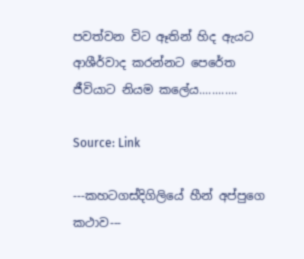පවත්වන විට ඈතින් හිද ඇයට ආශීර්වාද කරන්නට පෙරේත ජීවියාට නියම කලේය............

Source: Link

---කහටගස්දිගිලියේ හීන් අප්පුගෙ කථාව---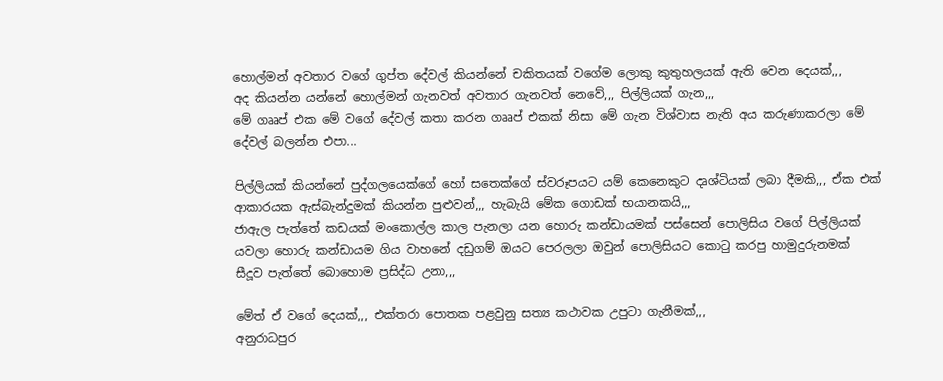හොල්මන් අවතාර වගේ ගුප්ත දේවල් කියන්නේ චකිතයක් වගේම ලොකු කුතුහලයක් ඇති වෙන දෙයක්,,,
අද කියන්න යන්නේ හොල්මන් ගැනවත් අවතාර ගැනවත් නෙවේ,,, පිල්ලියක් ගැන,,,
මේ ගෲප් එක මේ වගේ දේවල් කතා කරන ගෲප් එකක් නිසා මේ ගැන විශ්වාස නැති අය කරුණාකරලා මේ දේවල් බලන්න එපා...

පිල්ලියක් කියන්නේ පුද්ගලයෙක්ගේ හෝ සතෙක්ගේ ස්වරූපයට යම් කෙනෙකුට දෘශ්ටියක් ලබා දීමකි,,, ඒක එක් ආකාරයක ඇස්බැන්දුමක් කියන්න පුළුවන්,,, හැබැයි මේක ගොඩක් භයානකයි,,,
ජාඇල පැත්තේ කඩයක් මංකොල්ල කාල පැනලා යන හොරු කන්ඩායමක් පස්සෙන් පොලිසිය වගේ පිල්ලියක් යවලා හොරු කන්ඩායම ගිය වාහනේ දඩුගම් ඔයට පෙරලලා ඔවුන් පොලිසියට කොටු කරපු හාමුදුරුනමක් සීදූව පැත්තේ බොහොම ප්‍රසිද්ධ උනා,,,

මේත් ඒ වගේ දෙයක්,,, එක්තරා පොතක පළවුනු සත්‍ය කථාවක උපුටා ගැනීමක්,,,
අනුරාධපුර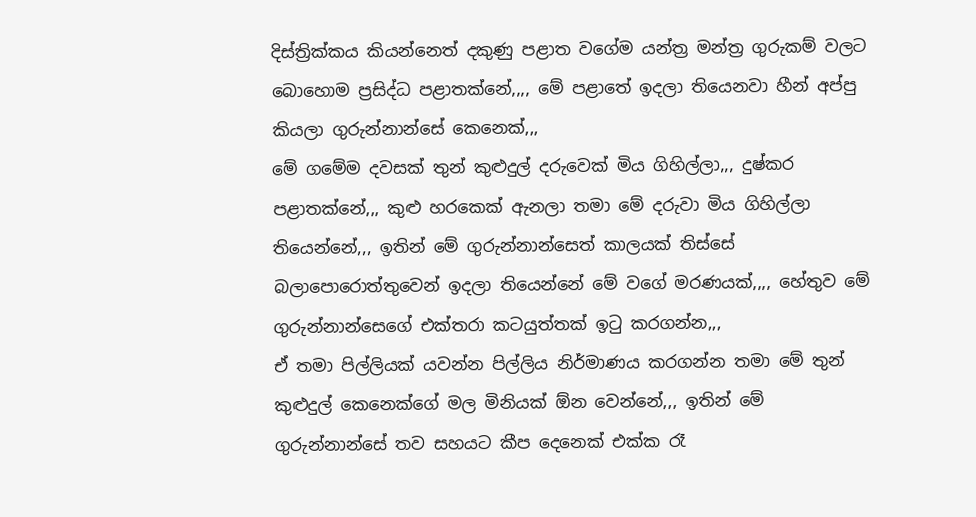දිස්ත්‍රික්කය කියන්නෙත් දකුණු පළාත වගේම යන්ත්‍ර මන්ත්‍ර ගුරුකම් වලට බොහොම ප්‍රසිද්ධ පළාතක්නේ,,,, මේ පළාතේ ඉදලා තියෙනවා හීන් අප්පු කියලා ගුරුන්නාන්සේ කෙනෙක්,,,
මේ ගමේම දවසක් තුන් කුළුදුල් දරුවෙක් මිය ගිහිල්ලා,,, දුෂ්කර පළාතක්නේ,,, කුළු හරකෙක් ඇනලා තමා මේ දරුවා මිය ගිහිල්ලා තියෙන්නේ,,, ඉතින් මේ ගුරුන්නාන්සෙත් කාලයක් තිස්සේ බලාපොරොත්තුවෙන් ඉදලා තියෙන්නේ මේ වගේ මරණයක්,,,, හේතුව මේ ගුරුන්නාන්සෙගේ එක්තරා කටයුත්තක් ඉටු කරගන්න,,,
ඒ තමා පිල්ලියක් යවන්න පිල්ලිය නිර්මාණය කරගන්න තමා මේ තුන් කුළුදුල් කෙනෙක්ගේ මල මිනියක් ඕන වෙන්නේ,,, ඉතින් මේ ගුරුන්නාන්සේ තව සහයට කීප දෙනෙක් එක්ක රෑ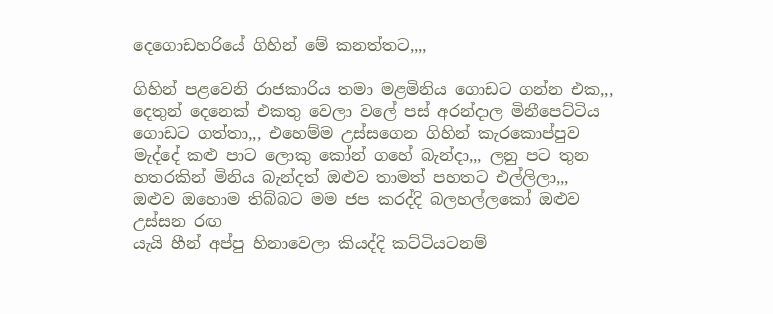දෙගොඩහරියේ ගිහින් මේ කනත්තට,,,,

ගිහින් පළවෙනි රාජකාරිය තමා මළමිනිය ගොඩට ගන්න එක,,, දෙතුන් දෙනෙක් එකතු වෙලා වලේ පස් අරන්දාල මිනීපෙට්ටිය ගොඩට ගත්තා,,, එහෙම්ම උස්සගෙන ගිහින් කැරකොප්පුව මැද්දේ කළු පාට ලොකු කෝන් ගහේ බැන්දා,,, ලනු පට තුන හතරකින් මිනිය බැන්දත් ඔළුව තාමත් පහතට එල්ලිලා,,,
ඔළුව ඔහොම තිබ්බට මම ජප කරද්දි බලහල්ලකෝ ඔළුව උස්සන රඟ
යැයි හීන් අප්පු හිනාවෙලා කියද්දි කට්ටියටනම්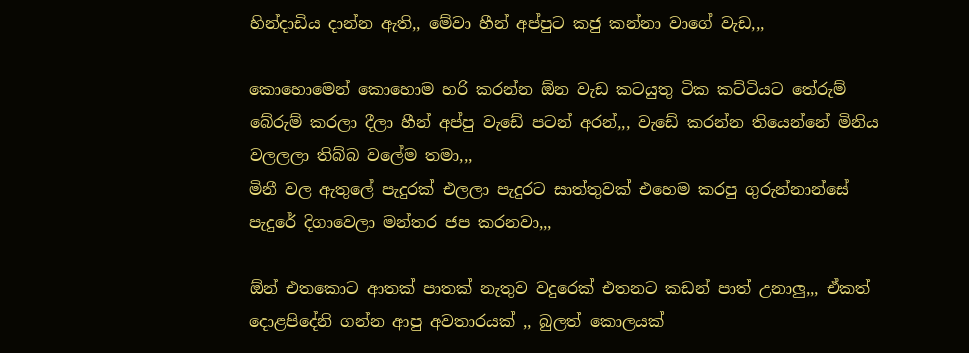හින්දාඩිය දාන්න ඇති,, මේවා හීන් අප්පුට කජු කන්නා වාගේ වැඩ,,,

කොහොමෙන් කොහොම හරි කරන්න ඕන වැඩ කටයුතු ටික කට්ටියට තේරුම් බේරුම් කරලා දීලා හීන් අප්පු වැඩේ පටන් අරන්,,, වැඩේ කරන්න තියෙන්නේ මිනිය වලලලා තිබ්බ වලේම තමා,,,
මිනී වල ඇතුලේ පැදුරක් එලලා පැදුරට සාත්තුවක් එහෙම කරපු ගුරුන්නාන්සේ පැදුරේ දිගාවෙලා මන්තර ජප කරනවා,,,

ඕන් එතකොට ආතක් පාතක් නැතුව වදුරෙක් එතනට කඩන් පාත් උනාලු,,, ඒකත් දොළපිදේනි ගන්න ආපු අවතාරයක් ,, බුලත් කොලයක්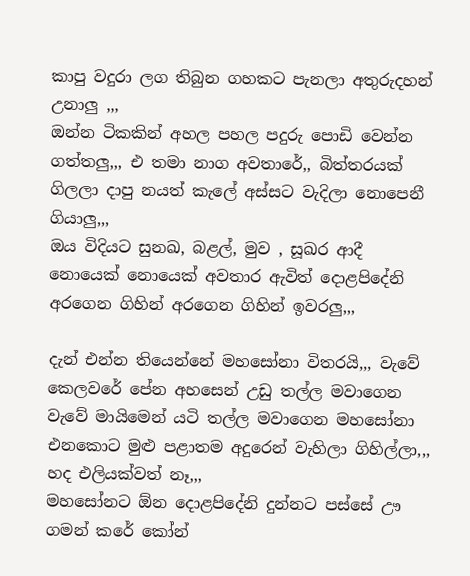කාපු වදුරා ලග තිබුන ගහකට පැනලා අතුරුදහන් උනාලු ,,,
ඔන්න ටිකකින් අහල පහල පදුරු පොඩි වෙන්න ගත්තලු,,, එ තමා නාග අවතාරේ,, බිත්තරයක් ගිලලා දාපු නයත් කැලේ අස්සට වැදිලා නොපෙනී ගියාලු,,,
ඔය විදියට සුනඛ, බළල්, මුව , සූඛර ආදී නොයෙක් නොයෙක් අවතාර ඇවිත් දොළපිදේනි අරගෙන ගිහින් අරගෙන ගිහින් ඉවරලු,,,

දැන් එන්න තියෙන්නේ මහසෝනා විතරයි,,, වැවේ කෙලවරේ පේන අහසෙන් උඩු තල්ල මවාගෙන වැවේ මායිමෙන් යටි තල්ල මවාගෙන මහසෝනා එනකොට මුළු පළාතම අදුරෙන් වැහිලා ගිහිල්ලා,,, හද එලියක්වත් නෑ,,,
මහසෝනට ඕන දොළපිදේනි දුන්නට පස්සේ ඌ ගමන් කරේ කෝන්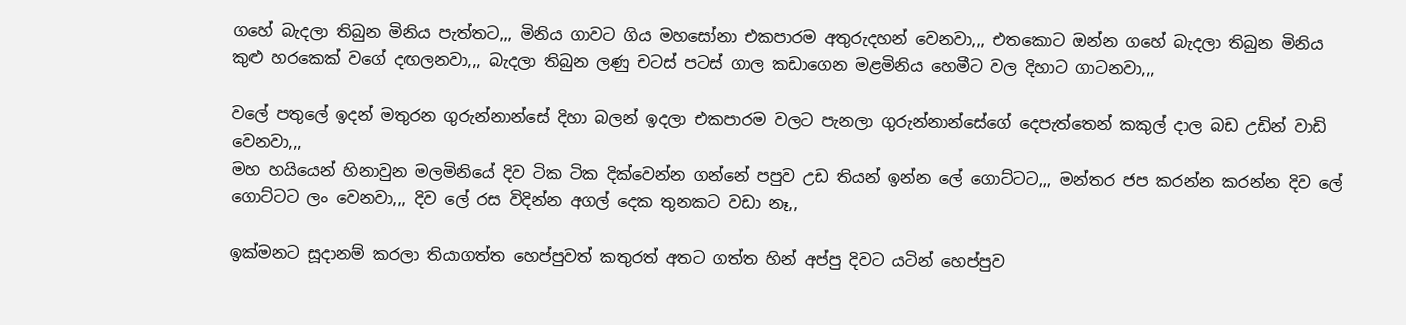ගහේ බැදලා තිබුන මිනිය පැත්තට,,, මිනිය ගාවට ගිය මහසෝනා එකපාරම අතුරුදහන් වෙනවා,,, එතකොට ඔන්න ගහේ බැදලා තිබුන මිනිය කුළු හරකෙක් වගේ දඟලනවා,,, බැදලා තිබුන ලණු චටස් පටස් ගාල කඩාගෙන මළමිනිය හෙමීට වල දිහාට ගාටනවා,,,

වලේ පතුලේ ඉදන් මතුරන ගුරුන්නාන්සේ දිහා බලන් ඉදලා එකපාරම වලට පැනලා ගුරුන්නාන්සේගේ දෙපැත්තෙන් කකුල් දාල බඩ උඩින් වාඩි වෙනවා,,,
මහ හයියෙන් හිනාවුන මලමිනියේ දිව ටික ටික දික්වෙන්න ගන්නේ පපුව උඩ තියන් ඉන්න ලේ ගොට්ටට,,, මන්තර ජප කරන්න කරන්න දිව ලේ ගොට්ටට ලං වෙනවා,,, දිව ලේ රස විදින්න අගල් දෙක තුනකට වඩා නෑ,,

ඉක්මනට සූදානම් කරලා තියාගත්ත හෙප්පුවත් කතුරත් අතට ගත්ත හින් අප්පු දිවට යටින් හෙප්පුව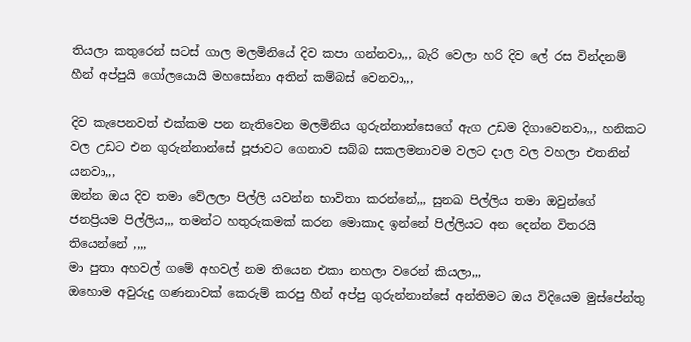තියලා කතුරෙන් සටස් ගාල මලමිනියේ දිව කපා ගන්නවා,,, බැරි වෙලා හරි දිව ලේ රස වින්දනම් හීන් අප්පුයි ගෝලයොයි මහසෝනා අතින් කම්බස් වෙනවා,,,

දිව කැපෙනවත් එක්කම පන නැතිවෙන මලමිනිය ගුරුන්නාන්සෙගේ ඇග උඩම දිගාවෙනවා,,, හනිකට වල උඩට එන ගුරුන්නාන්සේ පූජාවට ගෙනාව සබ්බ සකලමනාවම වලට දාල වල වහලා එතනින් යනවා,,,
ඔන්න ඔය දිව තමා වේලලා පිල්ලි යවන්න භාවිතා කරන්නේ,,, සුනඛ පිල්ලිය තමා ඔවුන්ගේ ජනප්‍රියම පිල්ලිය,,, තමන්ට හතුරුකමක් කරන මොකාද ඉන්නේ පිල්ලියට අන දෙන්න විතරයි තියෙන්නේ ,,,,
මා පුතා අහවල් ගමේ අහවල් නම තියෙන එකා නහලා වරෙන් කියලා,,,
ඔහොම අවුරුදු ගණනාවක් කෙරුම් කරපු හීන් අප්පු ගුරුන්නාන්සේ අන්තිමට ඔය විදියෙම මුස්පේන්තු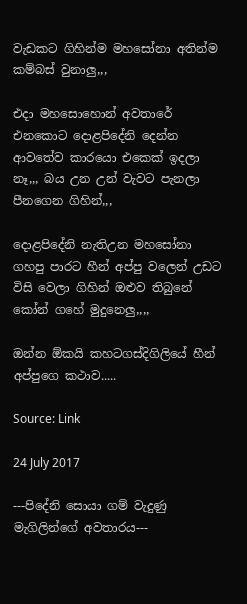වැඩකට ගිහින්ම මහසෝනා අතින්ම කම්බස් වුනාලු,,,

එදා මහසොහොන් අවතාරේ එනකොට දොළපිදේනි දෙන්න ආවතේව කාරයො එකෙක්‍ ඉදලා නෑ,,, බය උන උන් වැවට පැනලා පීනගෙන ගිහින්,,,

දොළපිදේනි නැතිඋන මහසෝනා ගහපු පාරට හීන් අප්පු වලෙන් උඩට විසි වෙලා ගිහින් ඔළුව තිබුනේ කෝන් ගහේ මුදුනෙලු,,,,

ඔන්න ඕකයි කහටගස්දිගිලියේ හීන් අප්පුගෙ කථාව.....

Source: Link

24 July 2017

---පිදේනි සොයා ගම් වැදුණු මැගිලින්ගේ අවතාරය---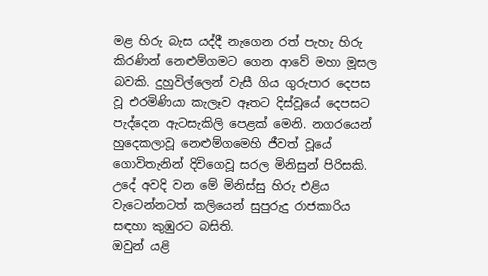මළ හිරු බැස යද්දී නැගෙන රත් පැහැ හිරු කිරණින් නෙළුම්ගමට ගෙන ආවේ මහා මූසල බවකි. දුහුවිල්ලෙන් වැසී ගිය ගුරුපාර දෙපස වූ එරමිණියා කැලෑව ඈතට දිස්වූයේ දෙපසට පැද්දෙන ඇටසැකිලි පෙළක් මෙනි. නගරයෙන් හුදෙකලාවූ නෙළුම්ගමෙහි ජීවත් වූයේ ගොවිතැනින් දිවිගෙවූ සරල මිනිසුන් පිරිසකි. උදේ අවදි වන මේ මිනිස්සු හිරු එළිය වැටෙන්නටත් කලියෙන් සුපුරුදු රාජකාරිය සඳහා කුඹුරට බසිති.
ඔවුන් යළි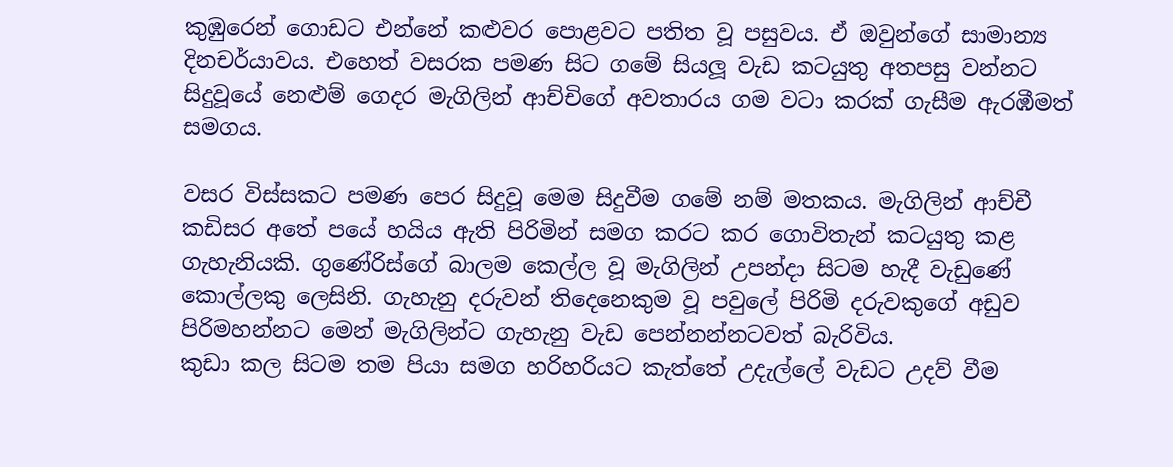කුඹුරෙන් ගොඩට එන්නේ කළුවර පොළවට පතිත වූ පසුවය. ඒ ඔවුන්ගේ සාමාන්‍ය දිනචර්යාවය. එහෙත් වසරක පමණ සිට ගමේ සියලූ වැඩ කටයුතු අතපසු වන්නට සිදුවූයේ නෙළුම් ගෙදර මැගිලින් ආච්චිගේ අවතාරය ගම වටා කරක් ගැසීම ඇරඹීමත් සමගය.

වසර විස්සකට පමණ පෙර සිදුවූ මෙම සිදුවීම ගමේ නම් මතකය. මැගිලින් ආච්චී කඩිසර අතේ පයේ හයිය ඇති පිරිමින් සමග කරට කර ගොවිතැන් කටයුතු කළ ගැහැනියකි. ගුණේරිස්ගේ බාලම කෙල්ල වූ මැගිලින් උපන්දා සිටම හැදී වැඩුණේ කොල්ලකු ලෙසිනි. ගැහැනු දරුවන් තිදෙනෙකුම වූ පවුලේ පිරිමි දරුවකුගේ අඩුව පිරිමහන්නට මෙන් මැගිලින්ට ගැහැනු වැඩ පෙන්නන්නටවත් බැරිවිය.
කුඩා කල සිටම තම පියා සමග හරිහරියට කැත්තේ උදැල්ලේ වැඩට උදව් වීම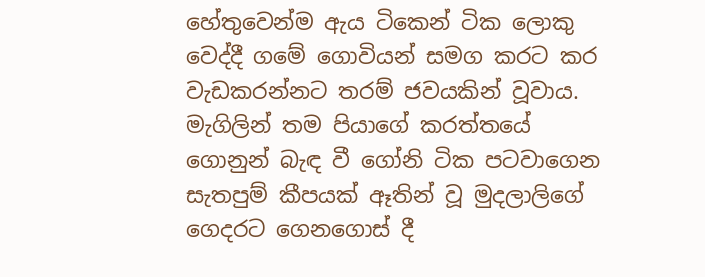හේතුවෙන්ම ඇය ටිකෙන් ටික ලොකු වෙද්දී ගමේ ගොවියන් සමග කරට කර වැඩකරන්නට තරම් ජවයකින් වූවාය.
මැගිලින් තම පියාගේ කරත්තයේ ගොනුන් බැඳ වී ගෝනි ටික පටවාගෙන සැතපුම් කීපයක් ඈතින් වූ මුදලාලිගේ ගෙදරට ගෙනගොස් දී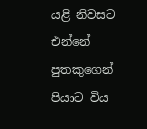යළි නිවසට එන්නේ පුතකුගෙන් පියාට විය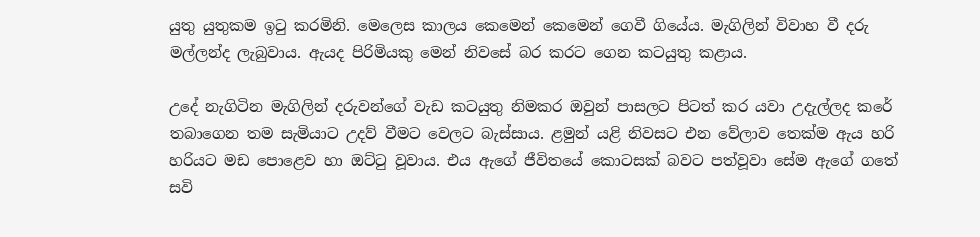යුතු යුතුකම ඉටු කරමිනි. මෙලෙස කාලය කෙමෙන් කෙමෙන් ගෙවී ගියේය. මැගිලින් විවාහ වී දරු මල්ලන්ද ලැබුවාය. ඇයද පිරිමියකු මෙන් නිවසේ බර කරට ගෙන කටයුතු කළාය.

උදේ නැගිටින මැගිලින් දරුවන්ගේ වැඩ කටයුතු නිමකර ඔවුන් පාසලට පිටත් කර යවා උදැල්ලද කරේ තබාගෙන තම සැමියාට උදව් වීමට වෙලට බැස්සාය. ළමුන් යළි නිවසට එන වේලාව තෙක්ම ඇය හරි හරියට මඩ පොළෙව හා ඔට්ටු වූවාය. එය ඇගේ ජීවිතයේ කොටසක් බවට පත්වූවා සේම ඇගේ ගතේ සවි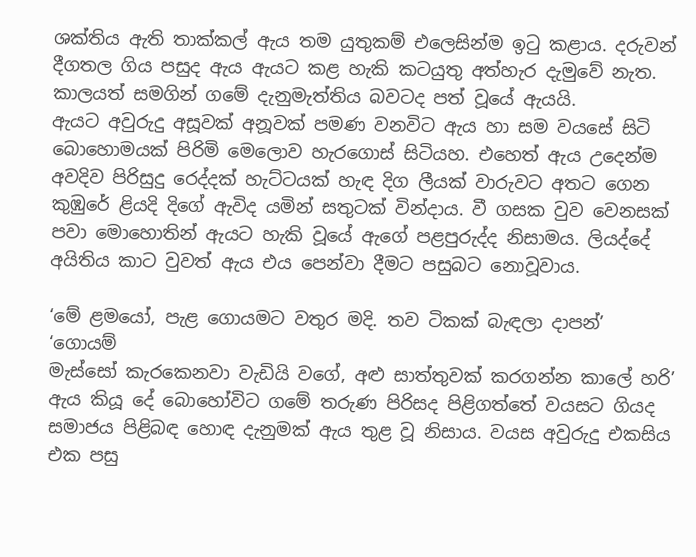ශක්තිය ඇති තාක්කල් ඇය තම යුතුකම් එලෙසින්ම ඉටු කළාය. දරුවන් දීගතල ගිය පසුද ඇය ඇයට කළ හැකි කටයුතු අත්හැර දැමුවේ නැත. කාලයත් සමගින් ගමේ දැනුමැත්තිය බවටද පත් වූයේ ඇයයි.
ඇයට අවුරුදු අසූවක් අනූවක් පමණ වනවිට ඇය හා සම වයසේ සිටි බොහොමයක් පිරිමි මෙලොව හැරගොස් සිටියහ. එහෙත් ඇය උදෙන්ම අවදිව පිරිසුදු රෙද්දක් හැට්ටයක් හැඳ දිග ලීයක් වාරුවට අතට ගෙන කුඹුරේ ළියදි දිගේ ඇවිද යමින් සතුටක් වින්දාය. වී ගසක වුව වෙනසක් පවා මොහොතින් ඇයට හැකි වූයේ ඇගේ පළපුරුද්ද නිසාමය. ලියද්දේ අයිතිය කාට වුවත් ඇය එය පෙන්වා දීමට පසුබට නොවූවාය.

‘මේ ළමයෝ, පැළ ගොයමට වතුර මදි. තව ටිකක් බැඳලා දාපන්’
‘ගොයම්
මැස්සෝ කැරකෙනවා වැඩියි වගේ, අළු සාත්තුවක් කරගන්න කාලේ හරි’
ඇය කියූ දේ බොහෝවිට ගමේ තරුණ පිරිසද පිළිගත්තේ වයසට ගියද සමාජය පිළිබඳ හොඳ දැනුමක් ඇය තුළ වූ නිසාය. වයස අවුරුදු එකසිය එක පසු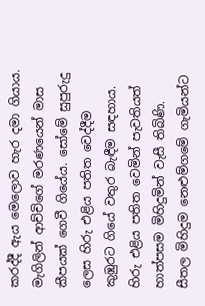කරද්දී ඇය මෙලොව හැර දමා ගියාය.
මැගිලින් ආච්චිගේ මරණයෙන් මාස කීපයක් ගෙවී ගියේය. සෝමේ සුපුරුදු ලෙස හිරු එළිය පතිත වෙද්දීම කුඹුරට ගියේ වතුර බැඳීම සඳහාය. හිරු එළිය පතිත වෙමින් පැවතියත් හාත්පසම මිහිදුමින් වැසී තිබිණි. සීතල මිහිදුම නෙළුම්ගමේ ගැමියන්ට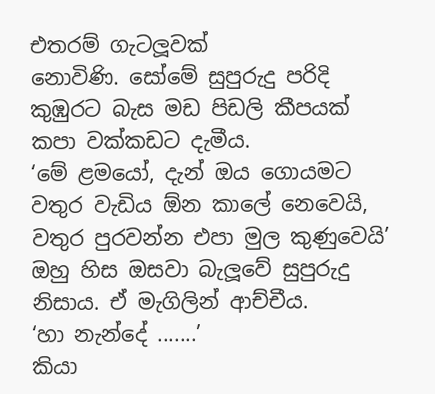එතරම් ගැටලූවක්
නොවිණි. සෝමේ සුපුරුදු පරිදි කුඹුරට බැස මඩ පිඩලි කීපයක් කපා වක්කඩට දැමීය.
‘මේ ළමයෝ, දැන් ඔය ගොයමට වතුර වැඩිය ඕන කාලේ නෙවෙයි, වතුර පුරවන්න එපා මුල කුණුවෙයි’
ඔහු හිස ඔසවා බැලූවේ සුපුරුදු නිසාය. ඒ මැගිලින් ආච්චීය.
‘හා නැන්දේ .......’
කියා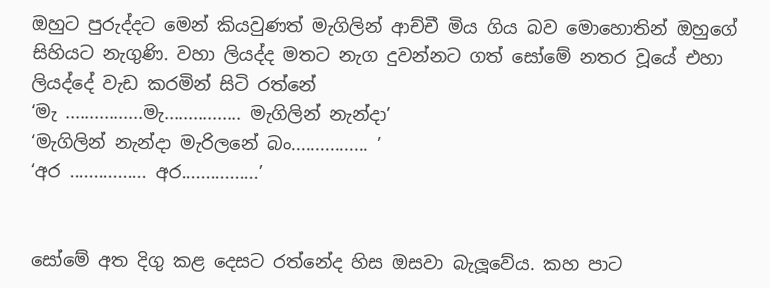ඔහුට පුරුද්දට මෙන් කියවුණත් මැගිලින් ආච්චී මිය ගිය බව මොහොතින් ඔහුගේ සිහියට නැගුණි. වහා ලියද්ද මතට නැග දුවන්නට ගත් සෝමේ නතර වූයේ එහා ලියද්දේ වැඩ කරමින් සිටි රත්නේ
‘මැ ................මැ................ මැගිලින් නැන්දා’
‘මැගිලින් නැන්දා මැරිලනේ බං................ ’
‘අර ................ අර................’


සෝමේ අත දිගු කළ දෙසට රත්නේද හිස ඔසවා බැලූවේය. කහ පාට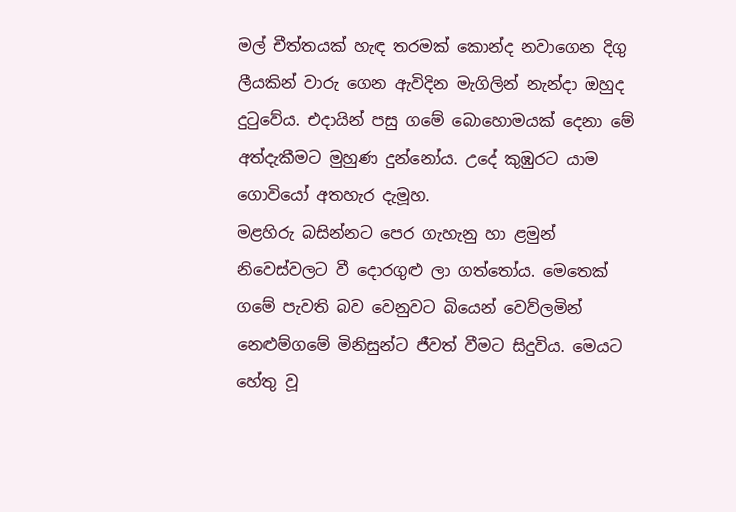මල් චීත්තයක් හැඳ තරමක් කොන්ද නවාගෙන දිගු ලීයකින් වාරු ගෙන ඇවිදින මැගිලින් නැන්දා ඔහුද දුටුවේය. එදායින් පසු ගමේ බොහොමයක් දෙනා මේ අත්දැකීමට මුහුණ දුන්නෝය. උදේ කුඹුරට යාම ගොවියෝ අතහැර දැමූහ.
මළහිරු බසින්නට පෙර ගැහැනු හා ළමුන් නිවෙස්වලට වී දොරගුළු ලා ගත්තෝය. මෙතෙක් ගමේ පැවති බව වෙනුවට බියෙන් වෙව්ලමින් නෙළුම්ගමේ මිනිසුන්ට ජීවත් වීමට සිදුවිය. මෙයට හේතු වූ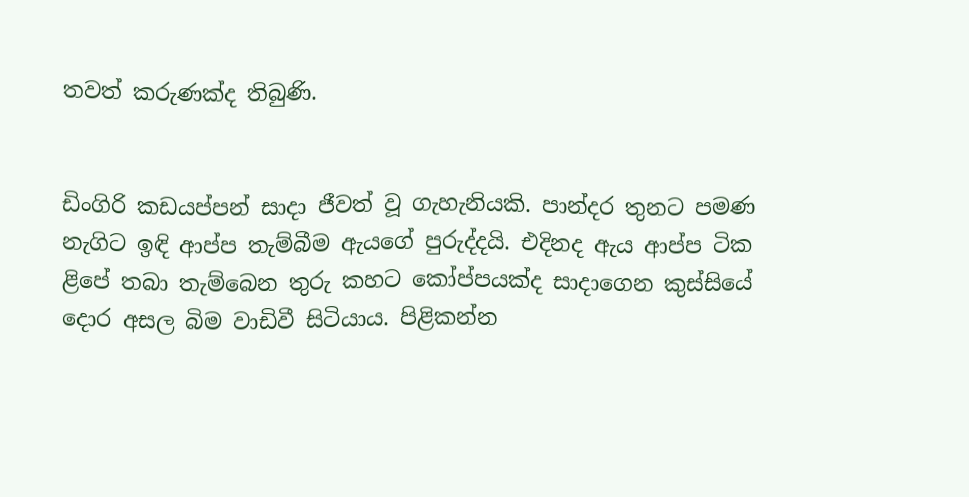තවත් කරුණක්ද තිබුණි.


ඩිංගිරි කඩයප්පන් සාදා ජීවත් වූ ගැහැනියකි. පාන්දර තුනට පමණ නැගිට ඉඳි ආප්ප තැම්බීම ඇයගේ පුරුද්දයි. එදිනද ඇය ආප්ප ටික ළිපේ තබා තැම්බෙන තුරු කහට කෝප්පයක්ද සාදාගෙන කුස්සියේ දොර අසල බිම වාඩිවී සිටියාය. පිළිකන්න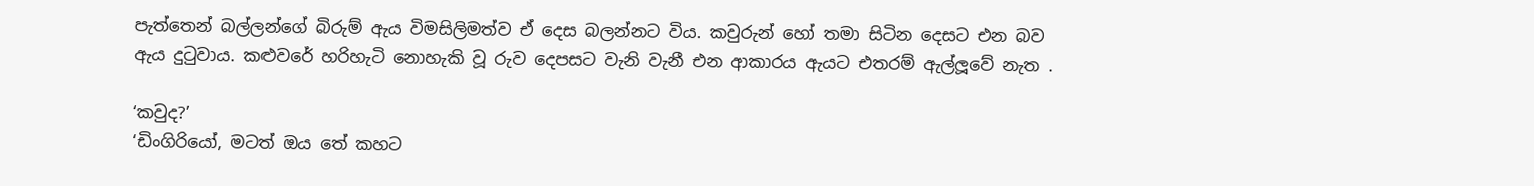පැත්තෙන් බල්ලන්ගේ බිරුම් ඇය විමසිලිමත්ව ඒ දෙස බලන්නට විය. කවුරුන් හෝ තමා සිටින දෙසට එන බව
ඇය දුටුවාය. කළුවරේ හරිහැටි නොහැකි වූ රුව දෙපසට වැනි වැනී එන ආකාරය ඇයට එතරම් ඇල්ලූවේ නැත .

‘කවුද?’
‘ඩිංගිරියෝ, මටත් ඔය තේ කහට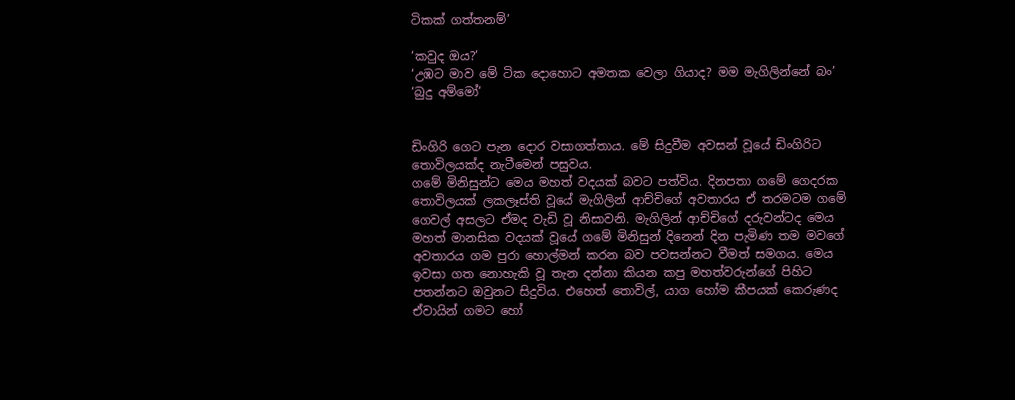ටිකක් ගත්තනම්’

‘කවුද ඔය?’
‘උඹට මාව මේ ටික දොහොට අමතක වෙලා ගියාද? මම මැගිලින්නේ බං’
‘බුදු අම්මෝ’


ඩිංගිරි ගෙට පැන දොර වසාගත්තාය. මේ සිදුවීම අවසන් වූයේ ඩිංගිරිට තොවිලයක්ද නැටීමෙන් පසුවය.
ගමේ මිනිසුන්ට මෙය මහත් වදයක් බවට පත්විය. දිනපතා ගමේ ගෙදරක තොවිලයක් ලකලෑස්ති වූයේ මැගිලින් ආච්චිගේ අවතාරය ඒ තරමටම ගමේ ගෙවල් අසලට ඒමද වැඩි වූ නිසාවනි. මැගිලින් ආච්චිගේ දරුවන්ටද මෙය මහත් මානසික වදයක් වූයේ ගමේ මිනිසුන් දිනෙන් දින පැමිණ තම මවගේ අවතාරය ගම පුරා හොල්මන් කරන බව පවසන්නට වීමත් සමගය. මෙය ඉවසා ගත නොහැකි වූ තැන දන්නා කියන කපු මහත්වරුන්ගේ පිහිට පතන්නට ඔවුනට සිදුවිය. එහෙත් තොවිල්, යාග හෝම කීපයක් කෙරුණද ඒවායින් ගමට හෝ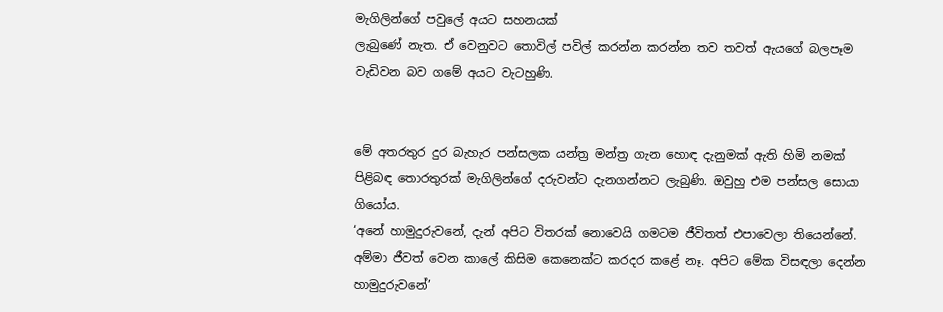මැගිලින්ගේ පවුලේ අයට සහනයක්
ලැබුණේ නැත. ඒ වෙනුවට තොවිල් පවිල් කරන්න කරන්න තව තවත් ඇයගේ බලපෑම වැඩිවන බව ගමේ අයට වැටහුණි.


මේ අතරතුර දුර බැහැර පන්සලක යන්ත්‍ර මන්ත්‍ර ගැන හොඳ දැනුමක් ඇති හිමි නමක් පිළිබඳ තොරතුරක් මැගිලින්ගේ දරුවන්ට දැනගන්නට ලැබුණි. ඔවුහු එම පන්සල සොයා ගියෝය.
‘අනේ හාමුදුරුවනේ, දැන් අපිට විතරක් නොවෙයි ගමටම ජීවිතත් එපාවෙලා තියෙන්නේ. අම්මා ජීවත් වෙන කාලේ කිසිම කෙනෙක්ට කරදර කළේ නෑ. අපිට මේක විසඳලා දෙන්න හාමුදුරුවනේ’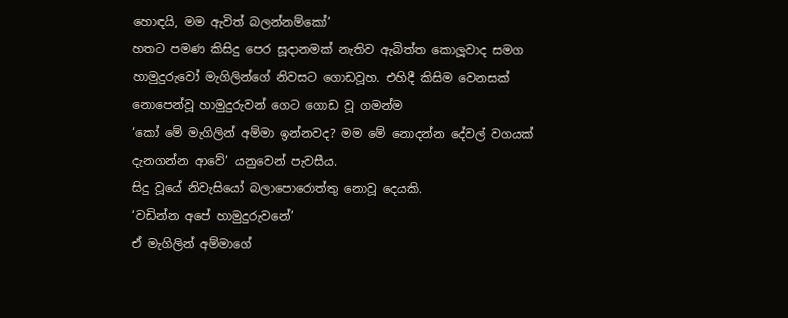හොඳයි, මම ඇවිත් බලන්නම්කෝ’
හතට පමණ කිසිදු පෙර සූදානමක් නැතිව ඇබිත්ත කොලූවාද සමග හාමුදුරුවෝ මැගිලින්ගේ නිවසට ගොඩවූහ. එහිදී කිසිම වෙනසක් නොපෙන්වූ හාමුදුරුවන් ගෙට ගොඩ වූ ගමන්ම
‘කෝ මේ මැගිලින් අම්මා ඉන්නවද? මම මේ නොදන්න දේවල් වගයක් දැනගන්න ආවේ’ යනුවෙන් පැවසීය.
සිදු වූයේ නිවැසියෝ බලාපොරොත්තු නොවූ දෙයකි.
‘වඩින්න අපේ හාමුදුරුවනේ’
ඒ මැගිලින් අම්මාගේ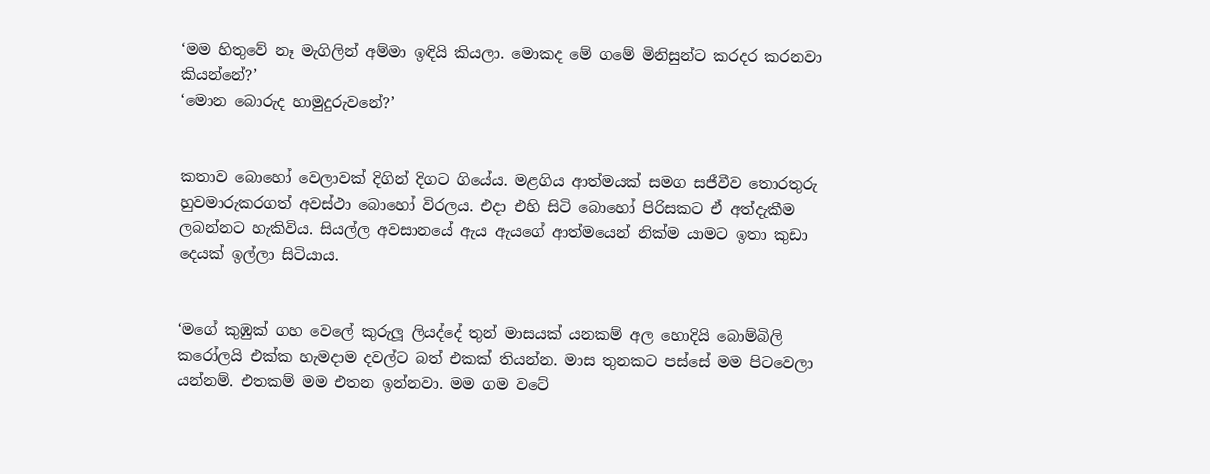‘මම හිතුවේ නෑ මැගිලින් අම්මා ඉඳියි කියලා. මොකද මේ ගමේ මිනිසුන්ට කරදර කරනවා කියන්නේ?’
‘මොන බොරුද හාමුදුරුවනේ?’


කතාව බොහෝ වෙලාවක් දිගින් දිගට ගියේය. මළගිය ආත්මයක් සමග සජීවීව තොරතුරු හුවමාරුකරගත් අවස්ථා බොහෝ විරලය. එදා එහි සිටි බොහෝ පිරිසකට ඒ අත්දැකීම ලබන්නට හැකිවිය. සියල්ල අවසානයේ ඇය ඇයගේ ආත්මයෙන් නික්ම යාමට ඉතා කුඩා දෙයක් ඉල්ලා සිටියාය.


‘මගේ කුඹුක් ගහ වෙලේ කුරුලූ ලියද්දේ තුන් මාසයක් යනකම් අල හොදියි බොම්බිලි කරෝලයි එක්ක හැමදාම දවල්ට බත් එකක් තියන්න. මාස තුනකට පස්සේ මම පිටවෙලා යන්නම්. එතකම් මම එතන ඉන්නවා. මම ගම වටේ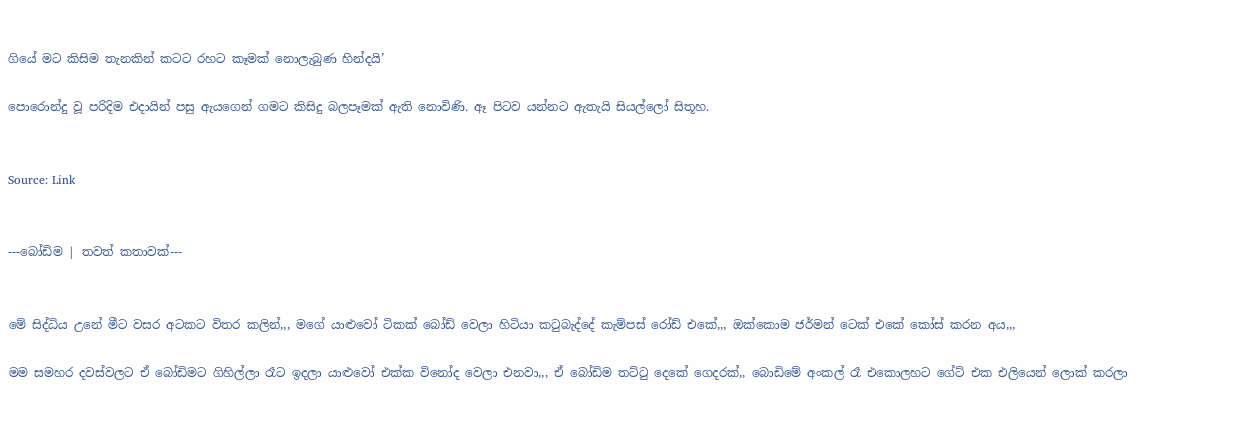ගියේ මට කිසිම තැනකින් කටට රහට කෑමක් නොලැබුණ හින්දයි’

පොරොන්දු වූ පරිදිම එදායින් පසු ඇයගෙන් ගමට කිසිදු බලපෑමක් ඇති නොවිණි. ඈ පිටව යන්නට ඇතැයි සියල්ලෝ සිතූහ.


Source: Link


---බෝඩිම | තවත් කතාවක්---


මේ සිද්ධිය උනේ මීට වසර අටකට විතර කලින්,,, මගේ යාළුවෝ ටිකක් බෝඩ් වෙලා හිටියා කටුබැද්දේ කැම්පස් රෝඩ් එකේ,,, ඔක්කොම ජර්මන් ටෙක් එකේ කෝස් කරන අය,,,

මම සමහර දවස්වලට ඒ බෝඩිමට ගිහිල්ලා රෑට ඉදලා යාළුවෝ එක්ක විනෝද වෙලා එනවා,,, ඒ බෝඩිම තට්ටු දෙකේ ගෙදරක්,, බොඩිමේ අංකල් රෑ එකොලහට ගේට් එක එලියෙන් ලොක් කරලා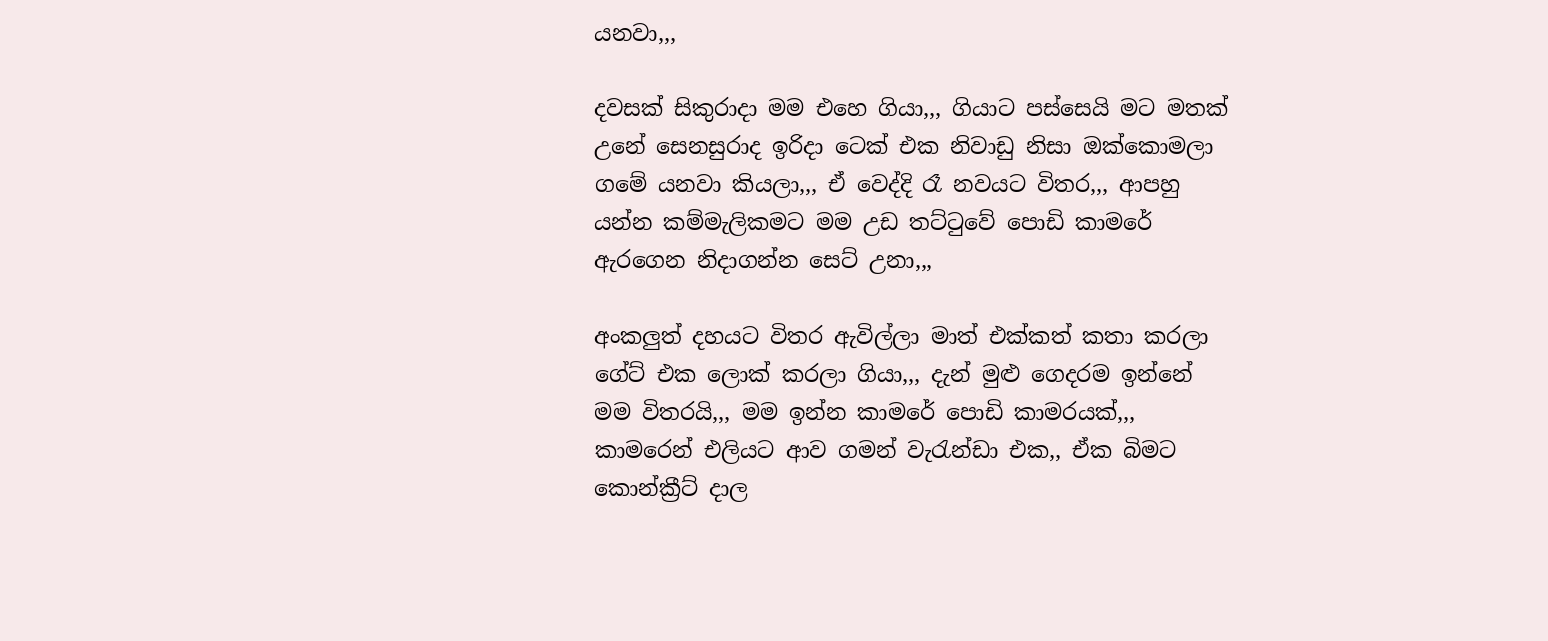යනවා,,,

දවසක් සිකුරාදා මම එහෙ ගියා,,, ගියාට පස්සෙයි මට මතක් උනේ සෙනසුරාද ඉරිදා ටෙක් එක නිවාඩු නිසා ඔක්කොමලා ගමේ යනවා කියලා,,, ඒ වෙද්දි රෑ නවයට විතර,,, ආපහු යන්න කම්මැලිකමට මම උඩ තට්ටුවේ පොඩි කාමරේ ඇරගෙන නිදාගන්න සෙට් උනා,,,

අංකලුත් දහයට විතර ඇවිල්ලා මාත් එක්කත් කතා කරලා ගේට් එක ලොක් කරලා ගියා,,, දැන් මුළු ගෙදරම ඉන්නේ මම විතරයි,,, මම ඉන්න කාමරේ පොඩි කාමරයක්,,, කාමරෙන් එලියට ආව ගමන් වැරැන්ඩා එක,, ඒක බිමට කොන්ක්‍රීට් දාල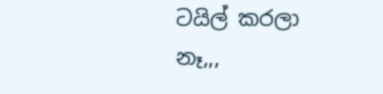ටයිල් කරලා නෑ,,,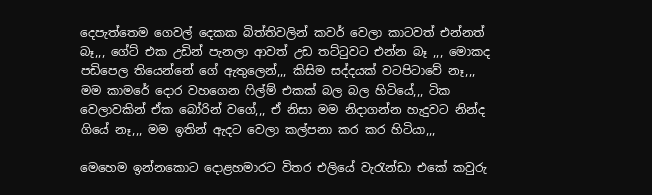දෙපැත්තෙම ගෙවල් දෙකක බිත්තිවලින් කවර් වෙලා කාටවත් එන්නත් බෑ,,, ගේට් එක උඩින් පැනලා ආවත් උඩ තට්ටුවට එන්න බෑ ,,, මොකද පඩිපෙල තියෙන්නේ ගේ ඇතුලෙන්,,, කිසිම සද්දයක් වටපිටාවේ නෑ,,,
මම කාමරේ දොර වහගෙන ෆිල්ම් එකක් බල බල හිටියේ,,, ටික වෙලාවකින් ඒක බෝරින් වගේ,,, ඒ නිසා මම නිදාගන්න හැදුවට නින්ද ගියේ නෑ,,, මම ඉතින් ඇදට වෙලා කල්පනා කර කර හිටියා,,,

මෙහෙම ඉන්නකොට දොළහමාරට විතර එලියේ වැරැන්ඩා එකේ කවුරු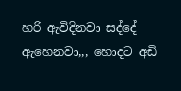හරි ඇවිදිනවා සද්දේ ඇහෙනවා,,, හොදට අඩි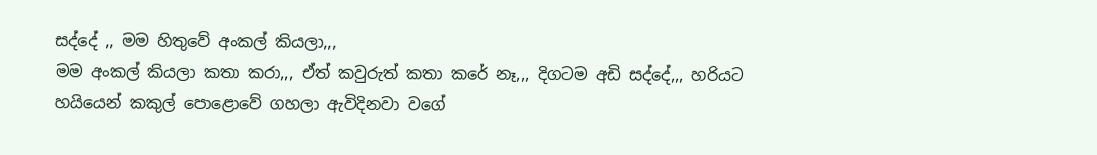සද්දේ ,, මම හිතුවේ අංකල් කියලා,,,
මම අංකල් කියලා කතා කරා,,, ඒත් කවුරුත් කතා කරේ නෑ,,, දිගටම අඩි සද්දේ,,, හරියට හයියෙන් කකුල් පොළොවේ ගහලා ඇවිදිනවා වගේ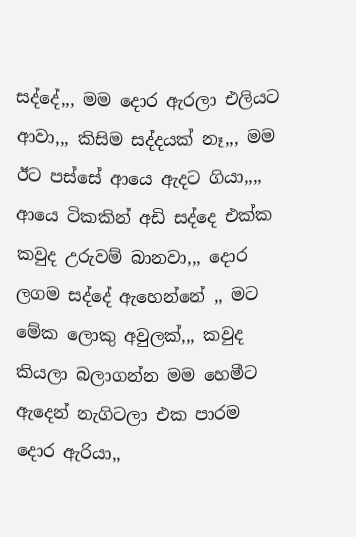සද්දේ,,, මම දොර ඇරලා එලියට ආවා,,, කිසිම සද්දයක් නෑ,,, මම ඊට පස්සේ ආයෙ ඇදට ගියා,,,,
ආයෙ ටිකකින් අඩි සද්දෙ එක්ක කවුද උරුවම් බානවා,,, දොර ලගම සද්දේ ඇහෙන්නේ ,, මට මේක ලොකු අවුලක්,,, කවුද කියලා බලාගන්න මම හෙමීට ඇදෙන් නැගිටලා එක පාරම දොර ඇරියා,,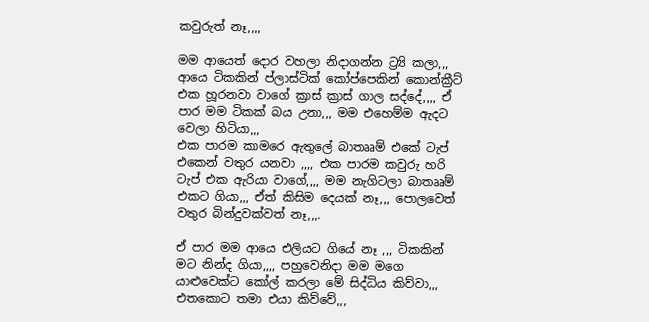කවුරුත් නෑ,,,,

මම ආයෙත් දොර වහලා නිදාගන්න ට්‍ර්‍යි කලා,,, ආයෙ ටිකකින් ප්ලාස්ටික් කෝප්පෙකින් කොන්ක්‍රීට් එක හූරනවා වාගේ ක්‍රාස් ක්‍රාස් ගාල සද්දේ,,,, ඒ පාර මම ටිකක් බය උනා,,, මම එහෙම්ම ඇදට වෙලා හිටියා,,,
එක පාරම කාමරෙ ඇතුලේ බාතෲම් එකේ ටැප් එකෙන් වතුර යනවා ,,,, එක පාරම කවුරු හරි ටැප් එක ඇරියා වාගේ,,,, මම නැගිටලා බාතෲම් එකට ගියා,,, ඒත් කිසිම දෙයක් නෑ,,, පොලවෙත් වතුර බින්දුවක්වත් නෑ,,,.

ඒ පාර මම ආයෙ එලියට ගියේ නෑ ,,, ටිකකින් මට නින්ද ගියා,,,, පහුවෙනිදා මම මගෙ යාළුවෙක්ට කෝල් කරලා මේ සිද්ධිය කිව්වා,,, එතකොට තමා එයා කිව්වේ,,,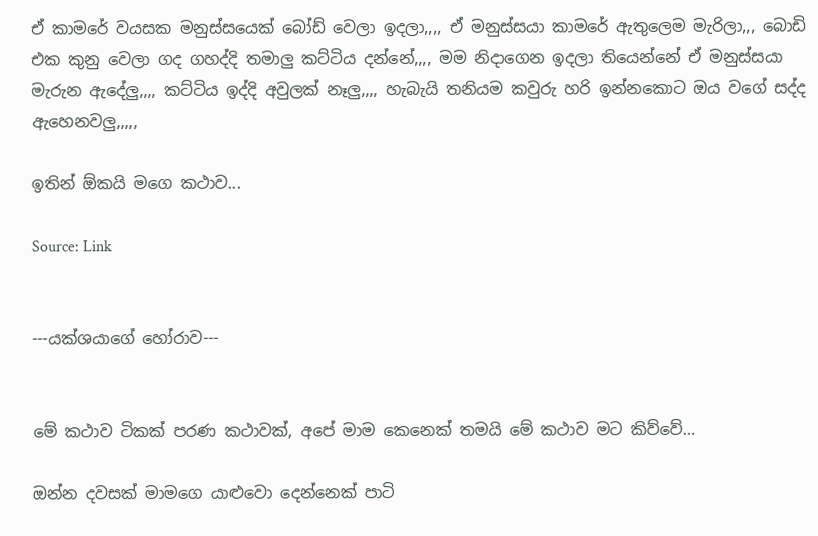ඒ කාමරේ වයසක මනුස්සයෙක් බෝඩ් වෙලා ඉදලා,,,, ඒ මනුස්සයා කාමරේ ඇතුලෙම මැරිලා,,, බොඩි එක කුනු වෙලා ගද ගහද්දි තමාලු කට්ටිය දන්නේ,,,, මම නිදාගෙන ඉදලා තියෙන්නේ ඒ මනුස්සයා මැරුන ඇදේලු,,,, කට්ටිය ඉද්දි අවුලක් නෑලු,,,, හැබැයි තනියම කවුරු හරි ඉන්නකොට ඔය වගේ සද්ද ඇහෙනවලු,,,,,

ඉතින් ඕකයි මගෙ කථාව...

Source: Link


---යක්ශයාගේ හෝරාව---


මේ කථාව ටිකක් පරණ කථාවක්, අපේ මාම කෙනෙක් තමයි මේ කථාව මට කිව්වේ…

ඔන්න දවසක් මාමගෙ යාළුවො දෙන්නෙක් පාටි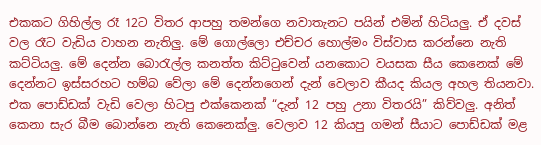එකකට ගිහිල්ල රෑ 12ට විතර ආපහු තමන්ගෙ නවාතැනට පයින් එමින් හිටියලු. ඒ දවස් වල රෑට වැඩිය වාහන නැතිලු. මේ ගොල්ලො එච්චර හොල්මං විස්වාස කරන්නෙ නැති කට්ටියලු. මේ දෙන්න බොරැල්ල කනත්ත කිට්ටුවෙන් යනකොට වයසක සීය කෙනෙක් මේ දෙන්නට ඉස්සරහට හම්බ වේලා මේ දෙන්නගෙන් දැන් වෙලාව කීයද කියල අහල තියනවා. එක පොඩ්ඩක් වැඩි වෙලා හිටපු එක්කෙනක් “දැන් 12 පහු උනා විතරයි” කිව්වලු. අනිත් කෙනා සැර බීම බොන්නෙ නැති කෙනෙක්ලු. වෙලාව 12 කියපු ගමන් සීයාට පොඩ්ඩක් මළ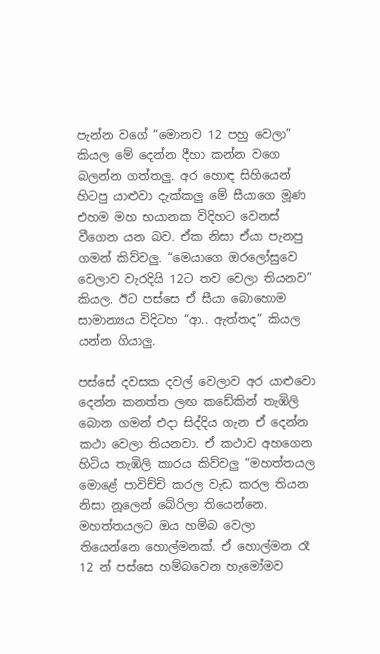පැන්න වගේ “මොනව 12 පහු වෙලා” කියල මේ දෙන්න දීහා කන්න වගෙ බලන්න ගත්තලු. අර හොඳ සිහියෙන් හිටපු යාළුවා දැක්කලු මේ සීයාගෙ මූණ එහම මහ භයානක විදිහට වෙනස් වීගෙන යන බව. ඒක නිසා ඒයා පැනපු ගමන් කිව්වලු. “මෙයාගෙ ඔරලෝසුවෙ වෙලාව වැරදියි 12ට තව වෙලා තියනව” කියල. ඊට පස්සෙ ඒ සීයා බොහොම සාමාන්‍යය විදිටහ “ආ.. ඇත්තද” කියල යන්න ගියාලු.

පස්සේ දවසක දවල් වෙලාව අර යාළුවො දෙන්න කනත්ත ලඟ කඩේකින් තැඹිලි බොන ගමන් එදා සිද්දිය ගැන ඒ දෙන්න කථා වෙලා තියනවා. ඒ කථාව අහගෙන හිටිය තැඹිලි කාරය කිව්වලු “මහත්තයල මොළේ පාවිච්චි කරල වැඩ කරල තියන නිසා නූලෙන් බේරිලා තියෙන්නෙ. මහත්තයලට ඔය හම්බ වෙලා තියෙන්නෙ හොල්මනක්. ඒ හොල්මන රෑ 12 න් පස්සෙ හම්බවෙන හැමෝමව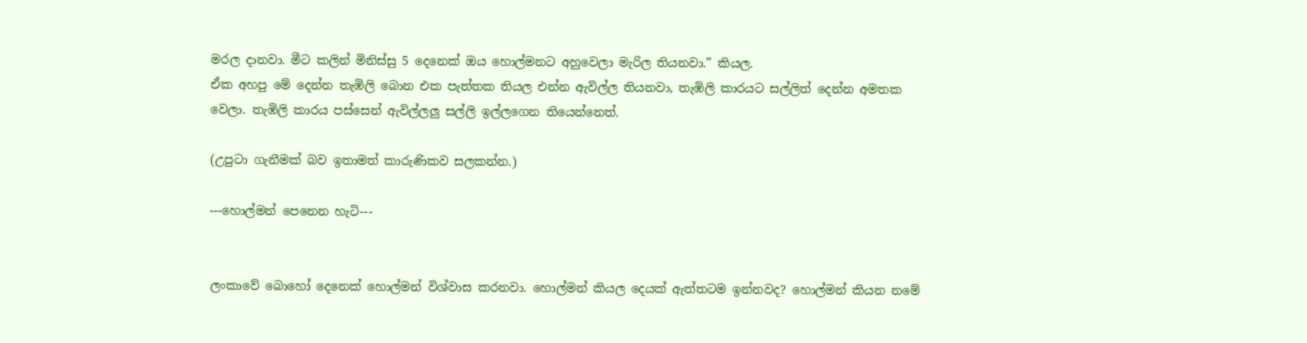මරල දානවා. මීට කලින් මිනිස්සු 5 දෙනෙක් ඔය හොල්මනට අහුවෙලා මැරිල තියනවා.” කියල.
ඒක අහපු මේ දෙන්න තැඹිලි බොන එක පැත්තක තියල එන්න ඇවිල්ල තියනවා, තැඹිලි කාරයට සල්ලිත් දෙන්න අමතක වෙලා. තැඹිලි කාරය පස්සෙන් ඇවිල්ලලු සල්ලි ඉල්ලගෙන තියෙන්නෙත්.

(උපුටා ගැනීමක් බව ඉතාමත් කාරුණිකව සලකන්න.)

---හොල්මන් පෙනෙන හැටි---


ලංකාවේ බොහෝ දෙනෙක් හොල්මන් විශ්වාස කරනවා. හොල්මන් කියල දෙයක් ඇත්තටම ඉන්නවද? හොල්මන් කියන නමේ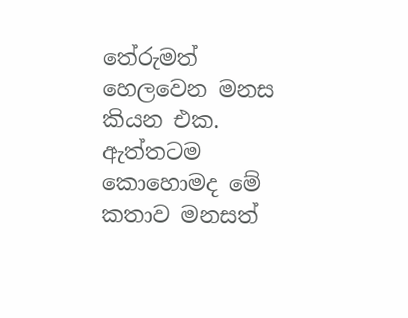තේරුමත් හෙලවෙන මනස කියන එක. ඇත්තටම කොහොමද මේ කතාව මනසත්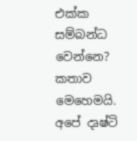එක්ක සම්බන්ධ වෙන්නෙ?
කතාව මෙහෙමයි. අපේ දෘෂ්ටි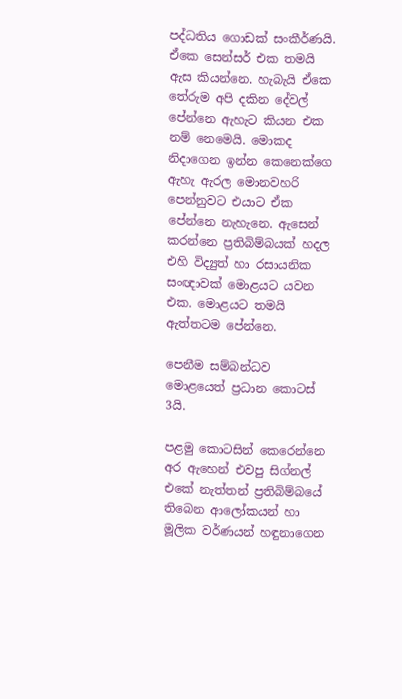පද්ධතිය ගොඩක් සංකීර්ණයි. ඒකෙ සෙන්සර් එක තමයි ඇස කියන්නෙ. හැබැයි ඒකෙ තේරුම අපි දකින දේවල් පේන්නෙ ඇහැට කියන එක නම් නෙමෙයි. මොකද නිදාගෙන ඉන්න කෙනෙක්ගෙ ඇහැ ඇරල මොනවහරි පෙන්නුවට එයාට ඒක පේන්නෙ නැහැනෙ. ඇසෙන් කරන්නෙ ප්‍රතිබිම්බයක් හදල එහි විද්‍යුත් හා රසායනික සංඥාවක් මොළයට යවන එක. මොළයට තමයි ඇත්තටම පේන්නෙ.

පෙනීම සම්බන්ධව මොළයෙත් ප්‍රධාන කොටස් 3යි.

පළමු කොටසින් කෙරෙන්නෙ අර ඇහෙන් එවපු සිග්නල් එකේ නැත්තන් ප්‍රතිබිම්බයේ තිබෙන ආලෝකයන් හා මූලික වර්ණයන් හඳුනාගෙන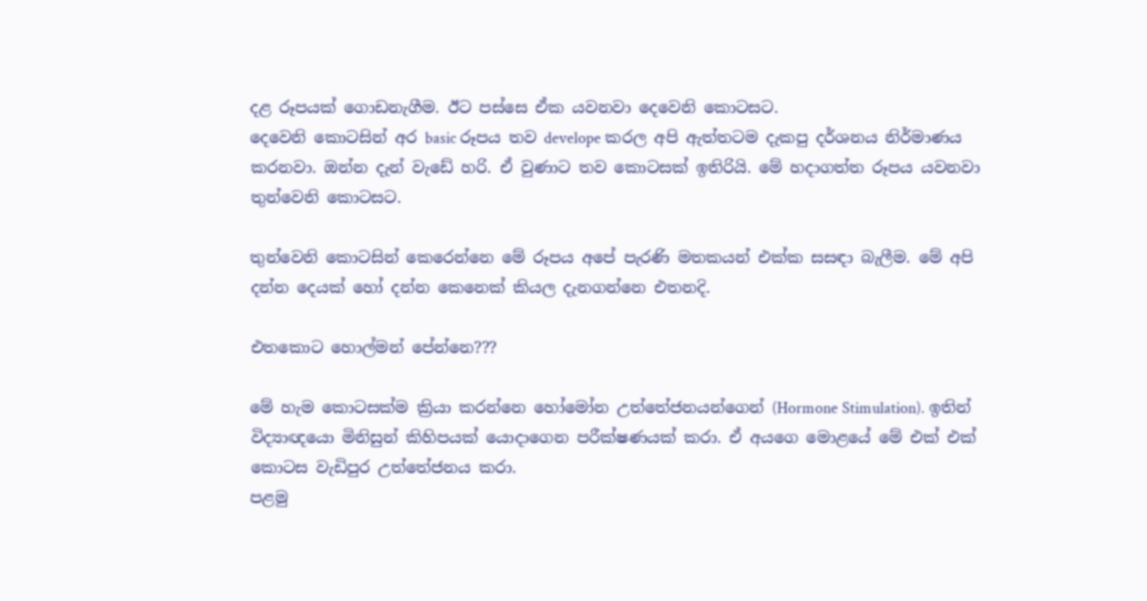දළ රූපයක් ගොඩනැගීම. ඊට පස්සෙ ඒක යවනවා දෙවෙනි කොටසට.
දෙවෙනි කොටසින් අර basic රූපය තව develope කරල අපි ඇත්තටම දැකපු දර්ශනය නිර්මාණය කරනවා. ඔන්න දැන් වැඩේ හරි. ඒ වුණාට තව කොටසක් ඉතිරියි. මේ හදාගත්ත රූපය යවනවා තුන්වෙනි කොටසට.

තුන්වෙනි කොටසින් කෙරෙන්නෙ මේ රූපය අපේ පැරණි මතකයන් එක්ක සසඳා බැලීම. මේ අපි දන්න දෙයක් හෝ දන්න කෙනෙක් කියල දැනගන්නෙ එතනදි.

එතකොට හොල්මන් පේන්නෙ???

මේ හැම කොටසක්ම ක්‍රියා කරන්නෙ හෝමෝන උත්තේජනයන්ගෙන් (Hormone Stimulation). ඉතින් විද්‍යාඥයො මිනිසුන් කිහිපයක් යොදාගෙන පරීක්ෂණයක් කරා. ඒ අයගෙ මොළයේ මේ එක් එක් කොටස වැඩිපුර උත්තේජනය කරා.
පළමු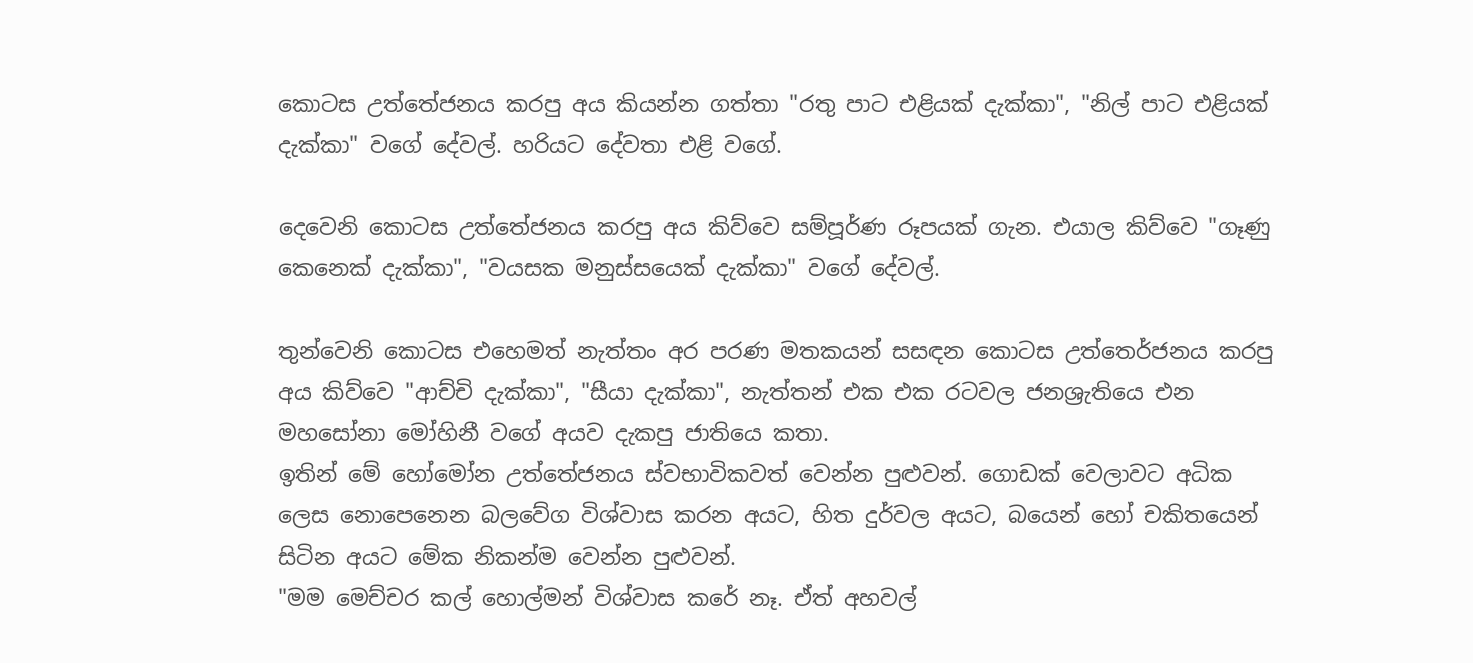කොටස උත්තේජනය කරපු අය කියන්න ගත්තා "රතු පාට එළියක් දැක්කා", "නිල් පාට එළියක් දැක්කා" වගේ දේවල්. හරියට දේවතා එළි වගේ.

දෙවෙනි කොටස උත්තේජනය කරපු අය කිව්වෙ සම්පූර්ණ රූපයක් ගැන. එයාල කිව්වෙ "ගෑණු කෙනෙක් දැක්කා", "වයසක මනුස්සයෙක් දැක්කා" වගේ දේවල්.

තුන්වෙනි කොටස එහෙමත් නැත්තං අර පරණ මතකයන් සසඳන කොටස උත්තෙර්ජනය කරපු අය කිව්වෙ "ආච්චි දැක්කා", "සීයා දැක්කා", නැත්තන් එක එක රටවල ජනශ්‍රැතියෙ එන මහසෝනා මෝහිනී වගේ අයව දැකපු ජාතියෙ කතා.
ඉතින් මේ හෝමෝන උත්තේජනය ස්වභාවිකවත් වෙන්න පුළුවන්. ගොඩක් වෙලාවට අධික ලෙස නොපෙනෙන බලවේග විශ්වාස කරන අයට, හිත දුර්වල අයට, බයෙන් හෝ චකිතයෙන් සිටින අයට මේක නිකන්ම වෙන්න පුළුවන්.
"මම මෙච්චර කල් හොල්මන් විශ්වාස කරේ නෑ. ඒත් අහවල්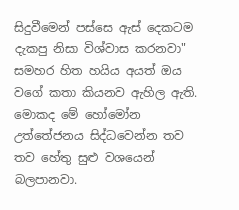සිදුවීමෙන් පස්සෙ ඇස් දෙකටම දැකපු නිසා විශ්වාස කරනවා"
සමහර හිත හයිය අයත් ඔය වගේ කතා කියනව ඇහිල ඇති. මොකද මේ හෝමෝන උත්තේජනය සිද්ධවෙන්න තව තව හේතු සුළු වශයෙන් බලපානවා.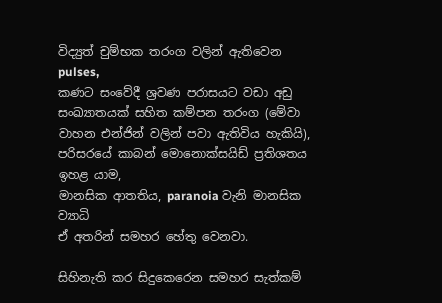විද්‍යුත් චුම්භක තරංග වලින් ඇතිවෙන pulses,
කණට සංවේදී ශ්‍රවණ පරාසයට වඩා අඩු සංඛ්‍යාතයක් සහිත කම්පන තරංග (මේවා වාහන එන්ජින් වලින් පවා ඇතිවිය හැකියි),
පරිසරයේ කාබන් මොනොක්සයිඩ් ප්‍රතිශතය ඉහළ යාම,
මානසික ආතතිය, paranoia වැනි මානසික ව්‍යාධි
ඒ අතරින් සමහර හේතු වෙනවා.

සිහිනැති කර සිදුකෙරෙන සමහර සැත්කම්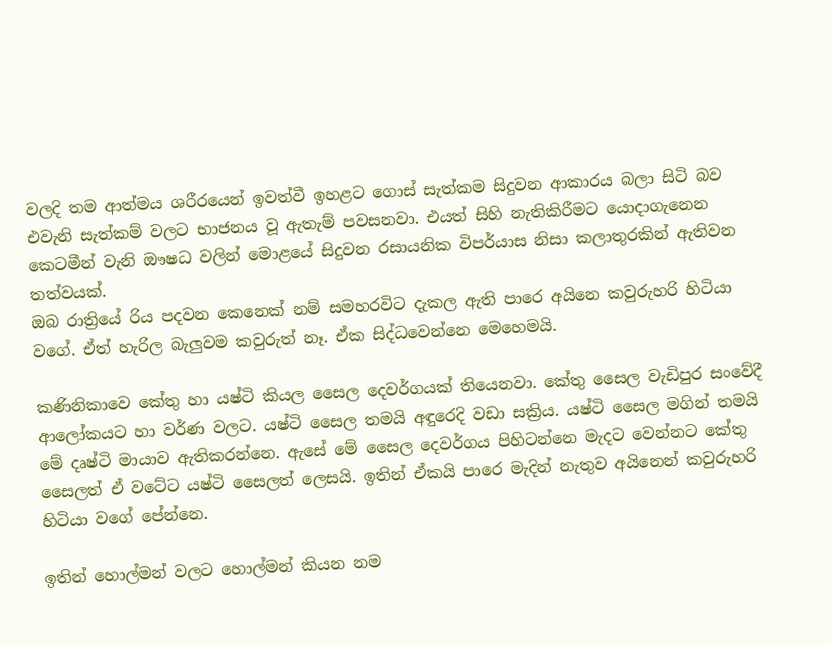වලදි තම ආත්මය ශරීරයෙන් ඉවත්වී ඉහළට ගොස් සැත්කම සිදුවන ආකාරය බලා සිටි බව එවැනි සැත්කම් වලට භාජනය වූ ඇතැම් පවසනවා. එයත් සිහි නැතිකිරීමට යොදාගැනෙන කෙටමීන් වැනි ඖෂධ වලින් මොළයේ සිදුවන රසායනික විපර්යාස නිසා කලාතුරකින් ඇතිවන තත්වයක්.
ඔබ රාත්‍රියේ රිය පදවන කෙනෙක් නම් සමහරවිට දැකල ඇති පාරෙ අයිනෙ කවුරුහරි හිටියා වගේ. ඒත් හැරිල බැලුවම කවුරුත් නෑ. ඒක සිද්ධවෙන්නෙ මෙහෙමයි.

කණිනිකාවෙ කේතු හා යෂ්ටි කියල සෛල දෙවර්ගයක් තියෙනවා. කේතු සෛල වැඩිපුර සංවේදී ආලෝකයට හා වර්ණ වලට. යෂ්ටි සෛල තමයි අඳුරෙදි වඩා සක්‍රිය. යෂ්ටි සෛල මගින් තමයි මේ දෘෂ්ටි මායාව ඇතිකරන්නෙ. ඇසේ මේ සෛල දෙවර්ගය පිහිටන්නෙ මැදට වෙන්නට කේතු සෛලත් ඒ වටේට යෂ්ටි සෛලත් ලෙසයි. ඉතින් ඒකයි පාරෙ මැදින් නැතුව අයිනෙන් කවුරුහරි හිටියා වගේ පේන්නෙ.

ඉතින් හොල්මන් වලට හොල්මන් කියන නම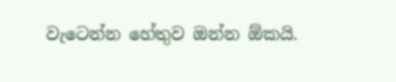වැටෙන්න හේතුව ඔන්න ඕකයි.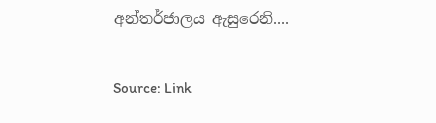අන්තර්ජාලය ඇසුරෙනි....

Source: Link